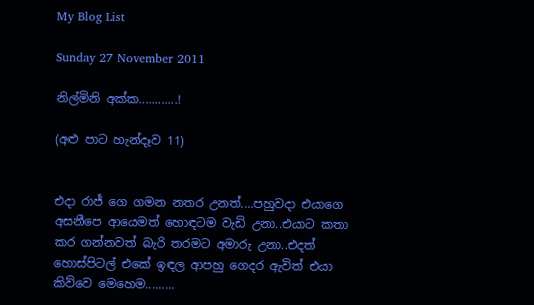My Blog List

Sunday 27 November 2011

නිල්මිනි අක්ක............!

(අළු පාට හැන්දෑව 11)


එදා රාජ් ගෙ ගමන නතර උනත්....පහුවදා එයාගෙ අසනීපෙ ආයෙමත් හොඳටම වැඩි උනා..එයාට කතා කර ගන්නවත් බැරි තරමට අමාරු උනා..එදත් හොස්පිටල් එකේ ඉඳල ආපහු ගෙදර ඇවිත් එයා කිව්වෙ මෙහෙම.........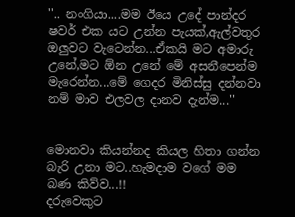''.. නංගියා....මම ඊයෙ උදේ පාන්දර ෂවර් එක යට උන්න පැයක්,ඇල්වතුර ඔලුවට වැටෙන්න...ඒකයි මට අමාරු උනේ,මට ඕන උනේ මේ අසනීපෙන්ම මැරෙන්න...මේ ගෙදර මිනිස්සු දන්නවා නම් මාව එලවල දානව දැන්ම...''


මොනවා කියන්නද කියල හිතා ගන්න බැරි උනා මට..හැමදාම වගේ මම බණ කිව්ව...!!
දරුවෙකුට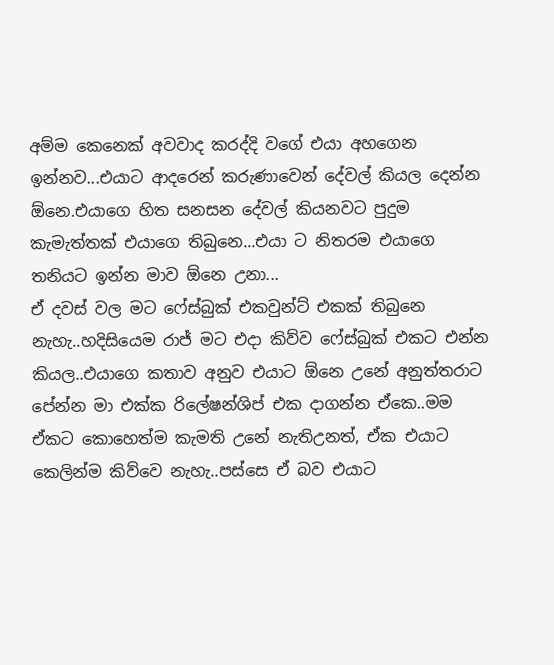අම්ම කෙනෙක් අවවාද කරද්දි වගේ එයා අහගෙන ඉන්නව...එයාට ආදරෙන් කරුණාවෙන් දේවල් කියල දෙන්න ඕනෙ.එයාගෙ හිත සනසන දේවල් කියනවට පුදුම කැමැත්තක් එයාගෙ තිබුනෙ...එයා ට නිතරම එයාගෙ තනියට ඉන්න මාව ඕනෙ උනා...
ඒ දවස් වල මට ෆේස්බුක් එකවුන්ට් එකක් තිබුනෙ නැහැ..හදිසියෙම රාජ් මට එදා කිව්ව ෆේස්බුක් එකට එන්න කියල..එයාගෙ කතාව අනුව එයාට ඕනෙ උනේ අනුත්තරාට පේන්න මා එක්ක රිලේෂන්ශිප් එක දාගන්න ඒකෙ..මම ඒකට කොහෙත්ම කැමති උනේ නැතිඋනත්, ඒක එයාට කෙලින්ම කිව්වෙ නැහැ..පස්සෙ ඒ බව එයාට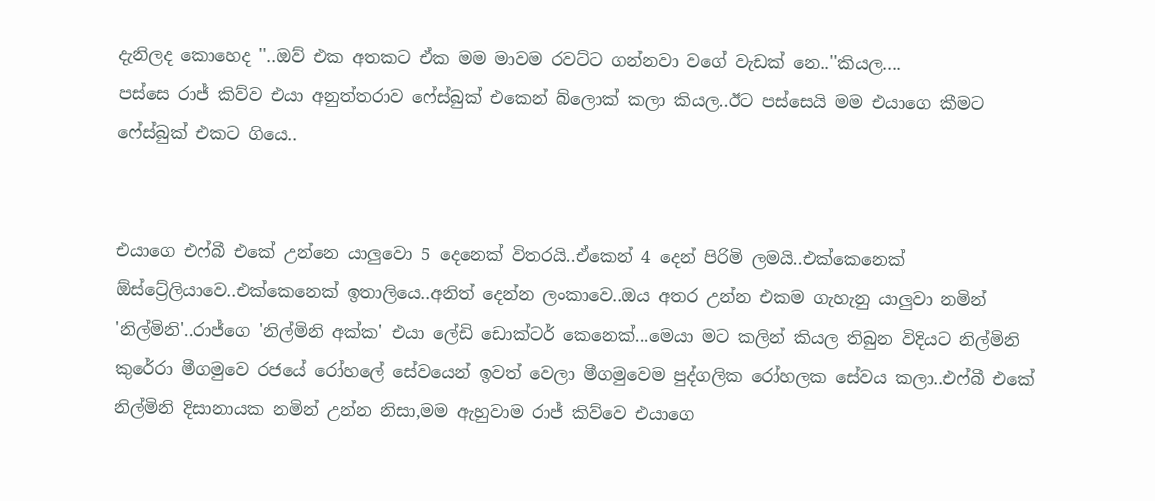දැනිලද කොහෙද ''..ඔව් එක අතකට ඒක මම මාවම රවට්ට ගන්නවා වගේ වැඩක් නෙ..''කියල....
පස්සෙ රාජ් කිව්ව එයා අනුත්තරාව ෆේස්බුක් එකෙන් බ්ලොක් කලා කියල..ඊට පස්සෙයි මම එයාගෙ කීමට ෆේස්බුක් එකට ගියෙ..


එයාගෙ එෆ්බී එකේ උන්නෙ යාලුවො 5 දෙනෙක් විතරයි..ඒකෙන් 4 දෙන් පිරිමි ලමයි..එක්කෙනෙක් ඕස්ට්‍රේලියාවෙ..එක්කෙනෙක් ඉතාලියෙ..අනිත් දෙන්න ලංකාවෙ..ඔය අතර උන්න එකම ගැහැනු යාලුවා නමින් 'නිල්මිනි'..රාජ්ගෙ 'නිල්මිනි අක්ක' එයා ලේඩි ඩොක්ටර් කෙනෙක්...මෙයා මට කලින් කියල තිබුන විදියට නිල්මිනි කුරේරා මීගමුවෙ රජයේ රෝහලේ සේවයෙන් ඉවත් වෙලා මීගමුවෙම පුද්ගලික රෝහලක සේවය කලා..එෆ්බී එකේ නිල්මිනි දිසානායක නමින් උන්න නිසා,මම ඇහුවාම රාජ් කිව්වෙ එයාගෙ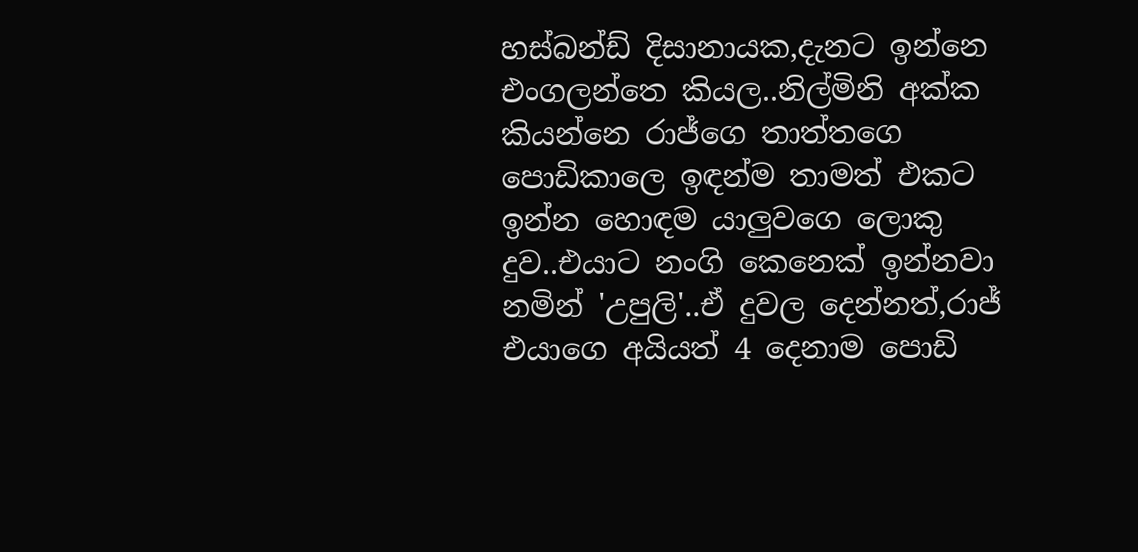හස්බන්ඩ් දිසානායක,දැනට ඉන්නෙ එංගලන්තෙ කියල..නිල්මිනි අක්ක කියන්නෙ රාජ්ගෙ තාත්තගෙ පොඩිකාලෙ ඉඳන්ම තාමත් එකට ඉන්න හොඳම යාලුවගෙ ලොකු දුව..එයාට නංගි කෙනෙක් ඉන්නවා නමින් 'උපුලි'..ඒ දුවල දෙන්නත්,රාජ් එයාගෙ අයියත් 4 දෙනාම පොඩි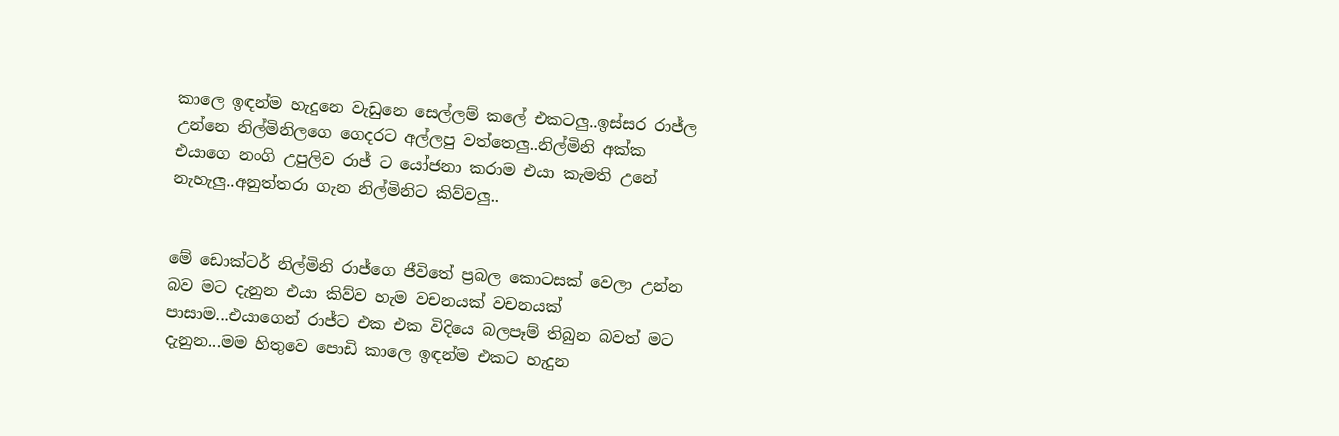කාලෙ ඉඳන්ම හැදුනෙ වැඩුනෙ සෙල්ලම් කලේ එකටලු..ඉස්සර රාජ්ල උන්නෙ නිල්මිනිලගෙ ගෙදරට අල්ලපු වත්තෙලු..නිල්මිනි අක්ක එයාගෙ නංගි උපුලිව රාජ් ට යෝජනා කරාම එයා කැමති උනේ නැහැලු..අනුත්තරා ගැන නිල්මිනිට කිව්වලු..


මේ ඩොක්ටර් නිල්මිනි රාජ්ගෙ ජීවිතේ ප්‍රබල කොටසක් වෙලා උන්න බව මට දැනුන එයා කිව්ව හැම වචනයක් වචනයක් පාසාම...එයාගෙන් රාජ්ට එක එක විදියෙ බලපෑම් තිබුන බවත් මට දැනුන...මම හිතුවෙ පොඩි කාලෙ ඉඳන්ම එකට හැදුන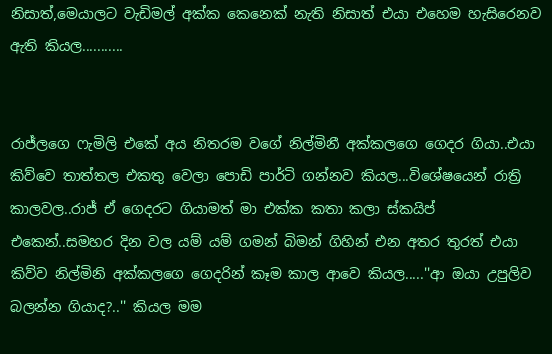නිසාත්,මෙයාලට වැඩිමල් අක්ක කෙනෙක් නැති නිසාත් එයා එහෙම හැසිරෙනව ඇති කියල...........


රාජ්ලගෙ ෆැමිලි එකේ අය නිතරම වගේ නිල්මිනී අක්කලගෙ ගෙදර ගියා..එයා කිව්වෙ තාත්තල එකතු වෙලා පොඩි පාර්ටි ගන්නව කියල...විශේෂයෙන් රාත්‍රි කාලවල..රාජ් ඒ ගෙදරට ගියාමත් මා එක්ක කතා කලා ස්කයිප් එකෙන්..සමහර දින වල යම් යම් ගමන් බිමන් ගිහින් එන අතර තුරත් එයා කිව්ව නිල්මිනි අක්කලගෙ ගෙදරින් කෑම කාල ආවෙ කියල.....''ආ ඔයා උපුලිව බලන්න ගියාද?..'' කියල මම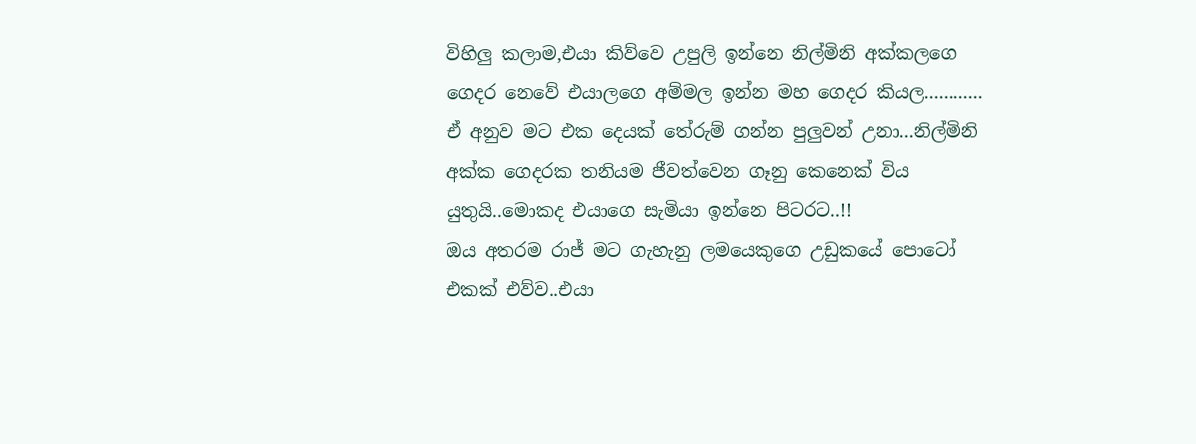විහිලු කලාම,එයා කිව්වෙ උපුලි ඉන්නෙ නිල්මිනි අක්කලගෙ ගෙදර නෙවේ එයාලගෙ අම්මල ඉන්න මහ ගෙදර කියල............
ඒ අනුව මට එක දෙයක් තේරුම් ගන්න පුලුවන් උනා...නිල්මිනි අක්ක ගෙදරක තනියම ජීවත්වෙන ගෑනු කෙනෙක් විය යුතුයි..මොකද එයාගෙ සැමියා ඉන්නෙ පිටරට..!!
ඔය අතරම රාජ් මට ගැහැනු ලමයෙකුගෙ උඩුකයේ පොටෝ එකක් එව්ව..එයා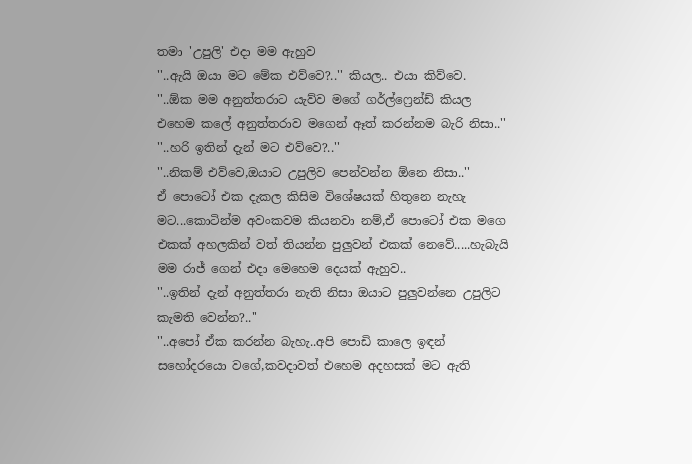තමා 'උපුලි' එදා මම ඇහුව
''..ඇයි ඔයා මට මේක එව්වෙ?..'' කියල.. එයා කිව්වෙ.
''..ඕක මම අනුත්තරාට යැව්ව මගේ ගර්ල්ෆ්‍රෙන්ඩ් කියල
එහෙම කලේ අනුත්තරාව මගෙන් ඈත් කරන්නම බැරි නිසා..''
''..හරි ඉතින් දැන් මට එව්වෙ?..''
''..නිකම් එව්වෙ,ඔයාට උපුලිව පෙන්වන්න ඕනෙ නිසා..''
ඒ පොටෝ එක දැකල කිසිම විශේෂයක් හිතුනෙ නැහැ මට...කොටින්ම අවංකවම කියනවා නම්,ඒ පොටෝ එක මගෙ එකක් අහලකින් වත් තියන්න පුලුවන් එකක් නෙවේ.....හැබැයි මම රාජ් ගෙන් එදා මෙහෙම දෙයක් ඇහුව..
''..ඉතින් දැන් අනුත්තරා නැති නිසා ඔයාට පුලුවන්නෙ උපුලිට කැමති වෙන්න?..''
''..අපෝ ඒක කරන්න බැහැ..අපි පොඩි කාලෙ ඉඳන් සහෝදරයො වගේ,කවදාවත් එහෙම අදහසක් මට ඇති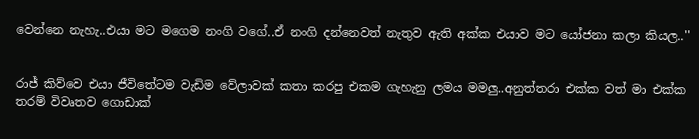වෙන්නෙ නැහැ..එයා මට මගෙම නංගි වගේ..ඒ නංගි දන්නෙවත් නැතුව ඇති අක්ක එයාව මට යෝජනා කලා කියල..''


රාජ් කිව්වෙ එයා ජීවිතේටම වැඩිම වේලාවක් කතා කරපු එකම ගැහැනු ලමය මමලු..අනුත්තරා එක්ක වත් මා එක්ක තරම් විවෘතව ගොඩාක්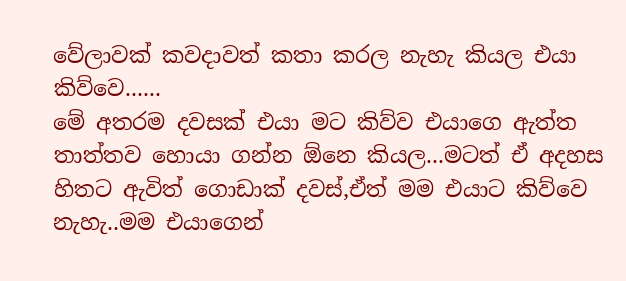වේලාවක් කවදාවත් කතා කරල නැහැ කියල එයා කිව්වෙ......
මේ අතරම දවසක් එයා මට කිව්ව එයාගෙ ඇත්ත තාත්තව හොයා ගන්න ඕනෙ කියල...මටත් ඒ අදහස හිතට ඇවිත් ගොඩාක් දවස්,ඒත් මම එයාට කිව්වෙ නැහැ..මම එයාගෙන්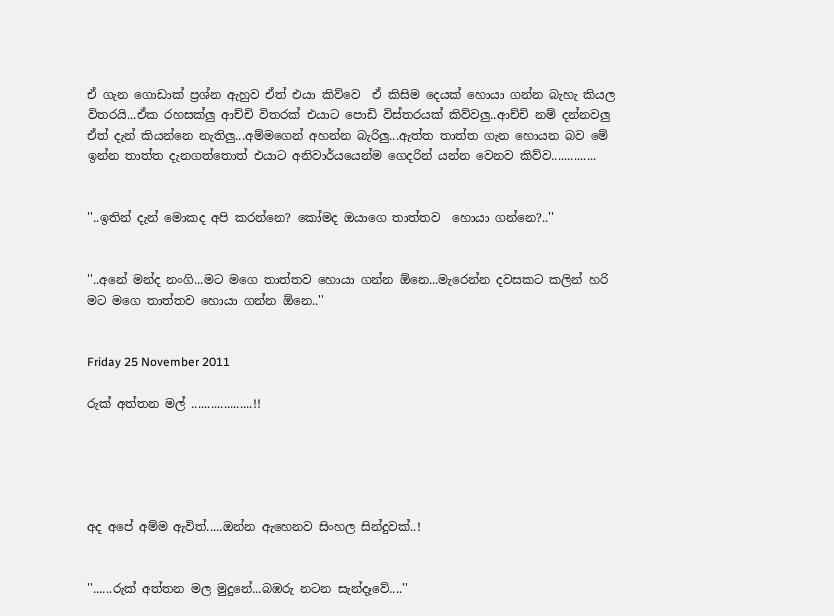ඒ ගැන ගොඩාක් ප්‍රශ්න ඇහුව ඒත් එයා කිව්වෙ  ඒ කිසිම දෙයක් හොයා ගන්න බැහැ කියල විතරයි...ඒක රහසක්ලු ආච්චි විතරක් එයාට පොඩි විස්තරයක් කිව්වලු..ආච්චි නම් දන්නවලු ඒත් දැන් කියන්නෙ නැතිලු...අම්මගෙන් අහන්න බැරිලු...ඇත්ත තාත්ත ගැන හොයන බව මේ ඉන්න තාත්ත දැනගත්තොත් එයාට අනිවාර්යයෙන්ම ගෙදරින් යන්න වෙනව කිව්ව..............


''..ඉතින් දැන් මොකද අපි කරන්නෙ? කෝමද ඔයාගෙ තාත්තව  හොයා ගන්නෙ?..''


''..අනේ මන්ද නංගි...මට මගෙ තාත්තව හොයා ගන්න ඕනෙ...මැරෙන්න දවසකට කලින් හරි මට මගෙ තාත්තව හොයා ගන්න ඕනෙ..''


Friday 25 November 2011

රුක් අත්තන මල් ...................!!





අද අපේ අම්ම ඇවිත්.....ඔන්න ඇහෙනව සිංහල සින්දුවක්..!


''......රුක් අත්තන මල මුදුනේ...බඹරු නටන සැන්දෑවේ....''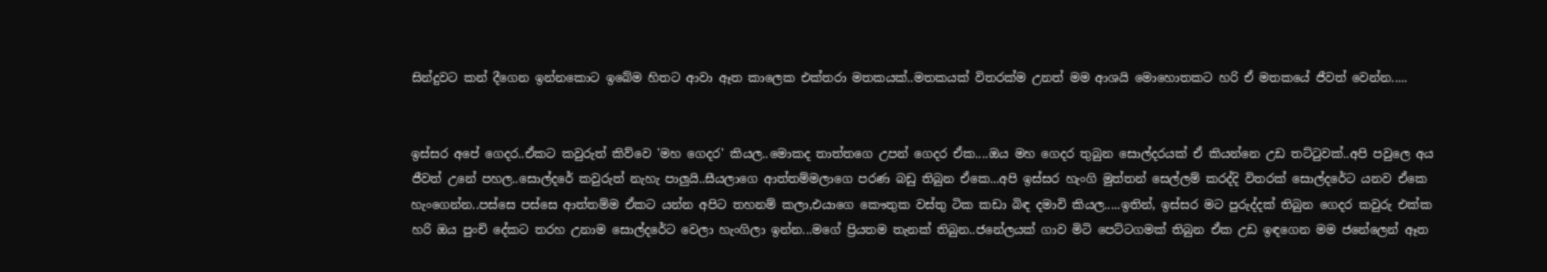සින්දුවට කන් දීගෙන ඉන්නකොට ඉබේම හිතට ආවා ඈත කාලෙක එක්තරා මතකයක්..මතකයක් විතරක්ම උනත් මම ආශයි මොහොතකට හරි ඒ මතකයේ ජීවත් වෙන්න.....


ඉස්සර අපේ ගෙදර..ඒකට කවුරුත් කිව්වෙ 'මහ ගෙදර' කියල..මොකද තාත්තගෙ උපන් ගෙදර ඒක....ඔය මහ ගෙදර තුබුන සොල්දරයක් ඒ කියන්නෙ උඩ තට්ටුවක්..අපි පවුලෙ අය ජීවත් උනේ පහල..සොල්දරේ කවුරුත් නැහැ පාලුයි..සීයලාගෙ ආත්තම්මලාගෙ පරණ බඩු තිබුන ඒකෙ...අපි ඉස්සර හැංගි මුත්තන් සෙල්ලම් කරද්දි විතරක් සොල්දරේට යනව ඒකෙ හැංගෙන්න..පස්සෙ පස්සෙ ආත්තම්ම ඒකට යන්න අපිට තහනම් කලා,එයාගෙ කෞතුක වස්තු ටික කඩා බිඳ දමාවි කියල.....ඉතින්, ඉස්සර මට පුරුද්දක් තිබුන ගෙදර කවුරු එක්ක හරි ඔය පුංචි දේකට තරහ උනාම සොල්දරේට වෙලා හැංගිලා ඉන්න...මගේ ප්‍රියතම තැනක් තිබුන..ජනේලයක් ගාව මිටි පෙට්ටගමක් තිබුන ඒක උඩ ඉඳගෙන මම ජනේලෙන් ඈත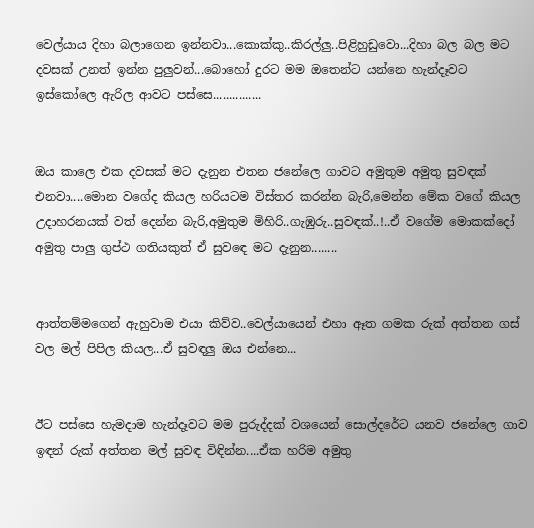වෙල්යාය දිහා බලාගෙන ඉන්නවා...කොක්කු..කිරල්ලු..පිළිහුඩුවො...දිහා බල බල මට දවසක් උනත් ඉන්න පුලුවන්...බොහෝ දුරට මම ඔතෙන්ට යන්නෙ හැන්දෑවට ඉස්කෝලෙ ඇරිල ආවට පස්සෙ...............


ඔය කාලෙ එක දවසක් මට දැනුන එතන ජනේලෙ ගාවට අමුතුම අමුතු සුවඳක් එනවා....මොන වගේද කියල හරියටම විස්තර කරන්න බැරි,මෙන්න මේක වගේ කියල උදාහරනයක් වත් දෙන්න බැරි,අමුතුම මිහිරි..ගැඹුරු..සුවඳක්..!..ඒ වගේම මොකක්දෝ අමුතු පාලු ගුප්ථ ගතියකුත් ඒ සුවඳෙ මට දැනුන........


ආත්තම්මගෙන් ඇහුවාම එයා කිව්ව..වෙල්යායෙන් එහා ඈත ගමක රුක් අත්තන ගස් වල මල් පිපිල කියල...ඒ සුවඳලු ඔය එන්නෙ...


ඊට පස්සෙ හැමදාම හැන්දෑවට මම පුරුද්දක් වශයෙන් සොල්දරේට යනව ජනේලෙ ගාව ඉඳන් රුක් අත්තන මල් සුවඳ විඳින්න....ඒක හරිම අමුතු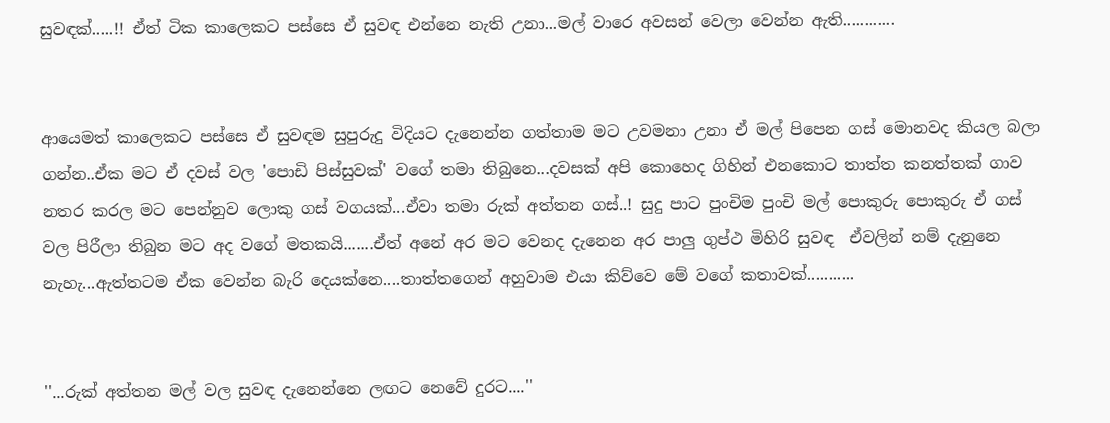සුවඳක්.....!! ඒත් ටික කාලෙකට පස්සෙ ඒ සුවඳ එන්නෙ නැති උනා...මල් වාරෙ අවසන් වෙලා වෙන්න ඇති............


ආයෙමත් කාලෙකට පස්සෙ ඒ සුවඳම සුපුරුදු විදියට දැනෙන්න ගත්තාම මට උවමනා උනා ඒ මල් පිපෙන ගස් මොනවද කියල බලා ගන්න..ඒක මට ඒ දවස් වල 'පොඩි පිස්සුවක්' වගේ තමා තිබුනෙ...දවසක් අපි කොහෙද ගිහින් එනකොට තාත්ත කනත්තක් ගාව නතර කරල මට පෙන්නුව ලොකු ගස් වගයක්...ඒවා තමා රුක් අත්තන ගස්..! සුදු පාට පුංචිම පුංචි මල් පොකුරු පොකුරු ඒ ගස් වල පිරීලා තිබුන මට අද වගේ මතකයි.......ඒත් අනේ අර මට වෙනද දැනෙන අර පාලු ගුප්ථ මිහිරි සුවඳ  ඒවලින් නම් දැනුනෙ නැහැ...ඇත්තටම ඒක වෙන්න බැරි දෙයක්නෙ....තාත්තගෙන් අහුවාම එයා කිව්වෙ මේ වගේ කතාවක්...........


''...රුක් අත්තන මල් වල සුවඳ දැනෙන්නෙ ලඟට නෙවේ දුරට....''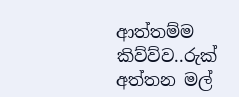ආත්තම්ම කිව්ව්ව..රුක් අත්තන මල්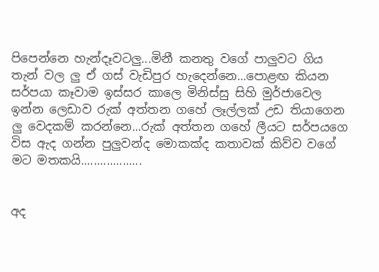පිපෙන්නෙ හැන්දෑවටලු...මිනී කනතු වගේ පාලුවට ගිය තැන් වල ලු ඒ ගස් වැඩිපුර හැදෙන්නෙ...පොළඟ කියන සර්පයා කෑවාම ඉස්සර කාලෙ මිනිස්සු සිහි මුර්ජාවෙල ඉන්න ලෙඩාව රුක් අත්තන ගහේ ලෑල්ලක් උඩ තියාගෙන ලු වෙදකම් කරන්නෙ...රුක් අත්තන ගහේ ලීයට සර්පයගෙ විස ඇද ගන්න පුලුවන්ද මොකක්ද කතාවක් කිව්ව වගේ මට මතකයි...................


අද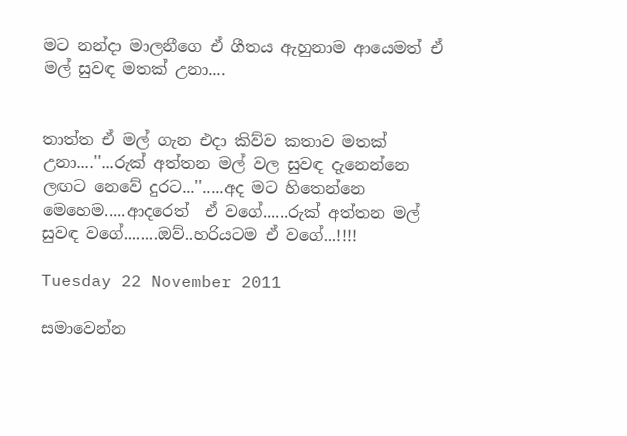මට නන්දා මාලනීගෙ ඒ ගීතය ඇහුනාම ආයෙමත් ඒ මල් සුවඳ මතක් උනා....


තාත්ත ඒ මල් ගැන එදා කිව්ව කතාව මතක් උනා....''...රුක් අත්තන මල් වල සුවඳ දැනෙන්නෙ ලඟට නෙවේ දුරට...''.....අද මට හිතෙන්නෙ මෙහෙම.....ආදරෙත්  ඒ වගේ......රුක් අත්තන මල් සුවඳ වගේ........ඔව්..හරියටම ඒ වගේ...!!!!

Tuesday 22 November 2011

සමාවෙන්න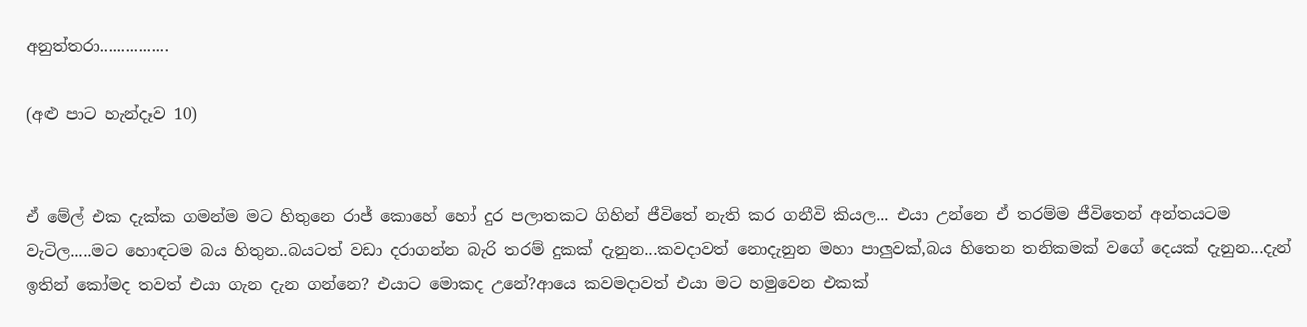අනුත්තරා................

(අළු පාට හැන්දෑව 10)


ඒ මේල් එක දැක්ක ගමන්ම මට හිතුනෙ රාජ් කොහේ හෝ දුර පලාතකට ගිහින් ජීවිතේ නැති කර ගනීවි කියල... එයා උන්නෙ ඒ තරම්ම ජීවිතෙන් අන්තයටම වැටිල.....මට හොඳටම බය හිතුන..බයටත් වඩා දරාගන්න බැරි තරම් දුකක් දැනුන...කවදාවත් නොදැනුන මහා පාලුවක්,බය හිතෙන තනිකමක් වගේ දෙයක් දැනුන...දැන් ඉතින් කෝමද තවත් එයා ගැන දැන ගන්නෙ? එයාට මොකද උනේ?ආයෙ කවමදාවත් එයා මට හමුවෙන එකක්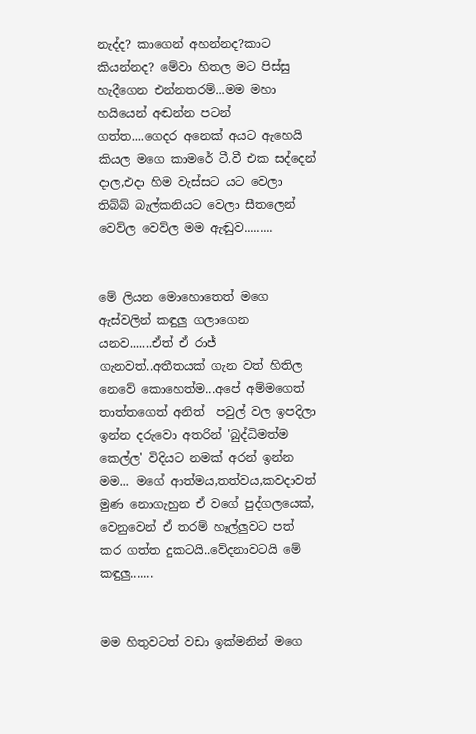නැද්ද? කාගෙන් අහන්නද?කාට කියන්නද? මේවා හිතල මට පිස්සු හැදීගෙන එන්නතරම්...මම මහා හයියෙන් අඬන්න පටන් ගත්ත....ගෙදර අනෙක් අයට ඇහෙයි කියල මගෙ කාමරේ ටී.වී එක සද්දෙන් දාල,එදා හිම වැස්සට යට වෙලා තිබ්බ් බැල්කනියට වෙලා සීතලෙන් වෙව්ල වෙව්ල මම ඇඬුව.........


මේ ලියන මොහොතෙත් මගෙ ඇස්වලින් කඳුලු ගලාගෙන යනව.......ඒත් ඒ රාජ් ගැනවත්..අතීතයක් ගැන වත් හිතිල නෙවේ කොහෙත්ම...අපේ අම්මගෙත් තාත්තගෙත් අනිත්  පවුල් වල ඉපදිලා ඉන්න දරුවො අතරින් 'බුද්ධිමත්ම කෙල්ල' විදියට නමක් අරන් ඉන්න මම... මගේ ආත්මය,තත්වය,කවදාවත් මුණ නොගැහුන ඒ වගේ පුද්ගලයෙක්, වෙනුවෙන් ඒ තරම් හෑල්ලුවට පත් කර ගත්ත දුකටයි..වේදනාවටයි මේ කඳුලු.......


මම හිතුවටත් වඩා ඉක්මනින් මගෙ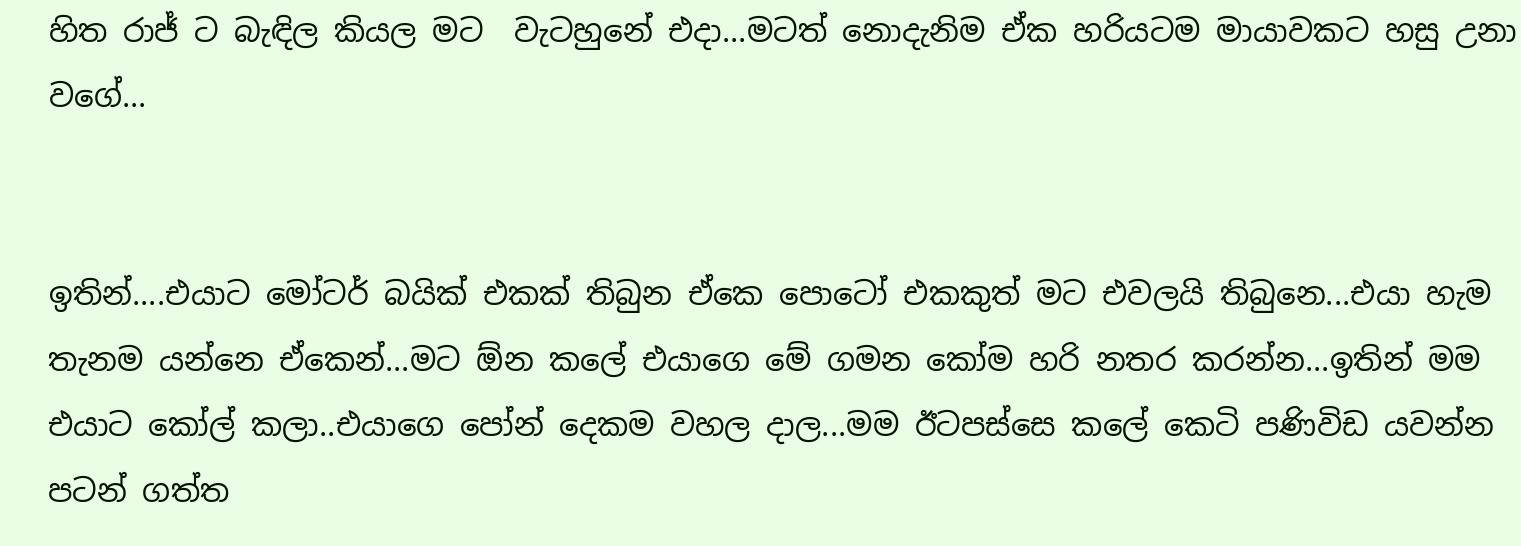හිත රාජ් ට බැඳිල කියල මට  වැටහුනේ එදා...මටත් නොදැනිම ඒක හරියටම මායාවකට හසු උනා වගේ...


ඉතින්....එයාට මෝටර් බයික් එකක් තිබුන ඒකෙ පොටෝ එකකුත් මට එවලයි තිබුනෙ...එයා හැම තැනම යන්නෙ ඒකෙන්...මට ඕන කලේ එයාගෙ මේ ගමන කෝම හරි නතර කරන්න...ඉතින් මම එයාට කෝල් කලා..එයාගෙ පෝන් දෙකම වහල දාල...මම ඊටපස්සෙ කලේ කෙටි පණිවිඩ යවන්න පටන් ගත්ත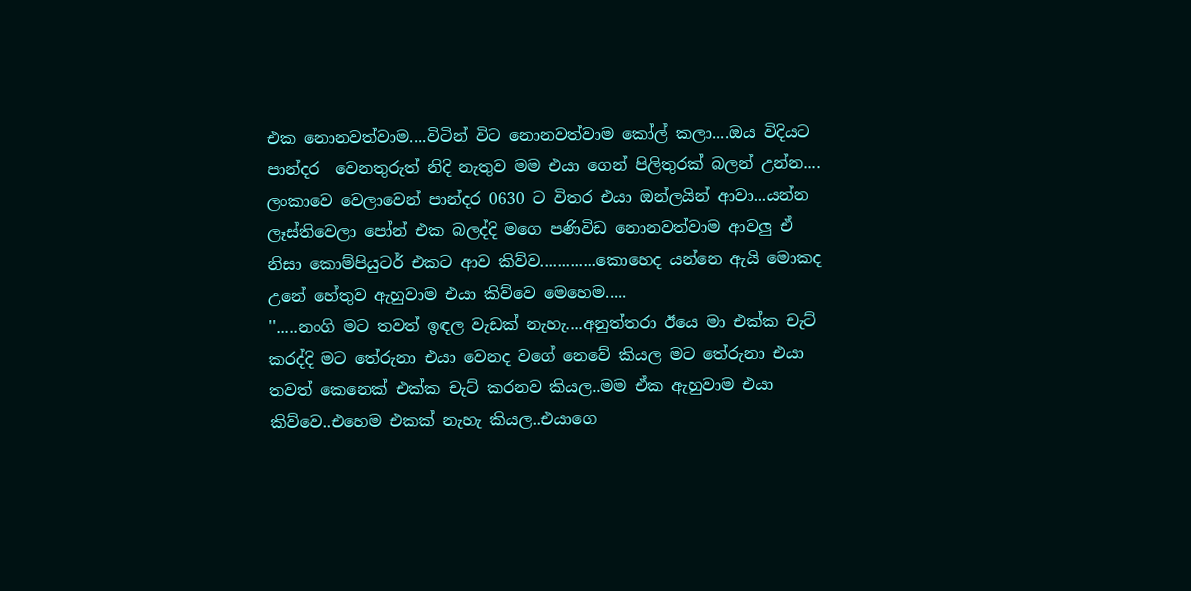එක නොනවත්වාම....විටින් විට නොනවත්වාම කෝල් කලා....ඔය විදියට පාන්දර  වෙනතුරුත් නිදි නැතුව මම එයා ගෙන් පිලිතුරක් බලන් උන්න.... ලංකාවෙ වෙලාවෙන් පාන්දර 0630 ට විතර එයා ඔන්ලයින් ආවා...යන්න ලෑස්තිවෙලා පෝන් එක බලද්දි මගෙ පණිවිඩ නොනවත්වාම ආවලු ඒ නිසා කොම්පියුටර් එකට ආව කිව්ව.............කොහෙද යන්නෙ ඇයි මොකද උනේ හේතුව ඇහුවාම එයා කිව්වෙ මෙහෙම.....
''.....නංගි මට තවත් ඉඳල වැඩක් නැහැ....අනුත්තරා ඊයෙ මා එක්ක චැට් කරද්දි මට තේරුනා එයා වෙනද වගේ නෙවේ කියල මට තේරුනා එයා තවත් කෙනෙක් එක්ක චැට් කරනව කියල..මම ඒක ඇහුවාම එයා කිව්වෙ..එහෙම එකක් නැහැ කියල..එයාගෙ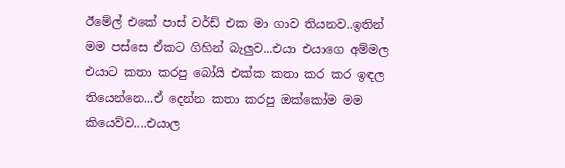ඊමේල් එකේ පාස් වර්ඩ් එක මා ගාව තියනව..ඉතින් මම පස්සෙ ඒකට ගිහින් බැලුව...එයා එයාගෙ අම්මල එයාට කතා කරපු බෝයි එක්ක කතා කර කර ඉඳල තියෙන්නෙ...ඒ දෙන්න කතා කරපු ඔක්කෝම මම කියෙව්ව....එයාල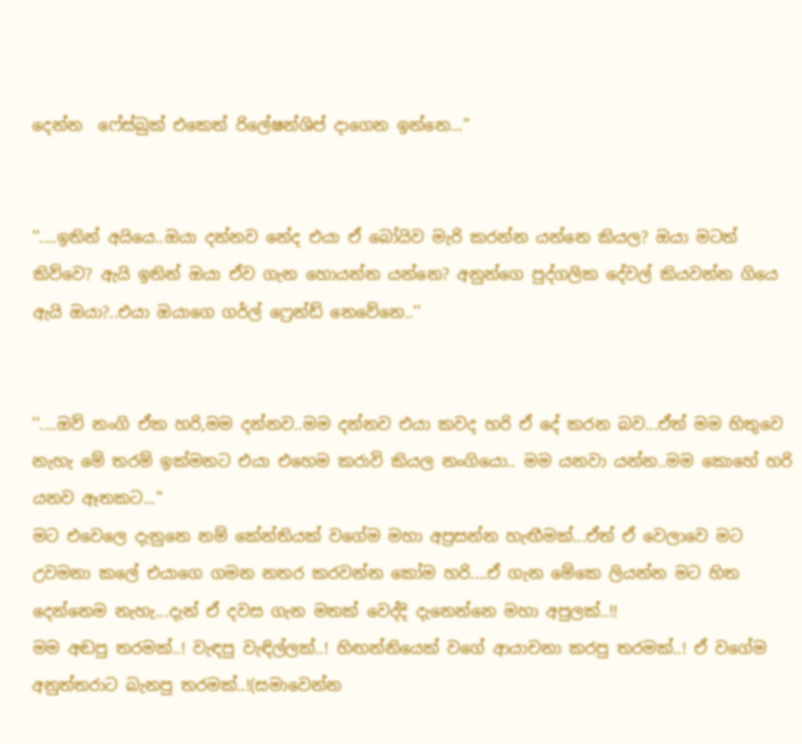දෙන්න  ෆේස්බුක් එකෙත් රිලේෂන්ශිප් දාගෙන ඉන්නෙ...''


''....ඉතින් අයියෙ..ඔයා දන්නව නේද එයා ඒ බෝයිව මැරි කරන්න යන්නෙ කියල? ඔයා මටත් කිව්වෙ? ඇයි ඉතින් ඔයා ඒව ගැන හොයන්න යන්නෙ? අනුන්ගෙ පුද්ගලික දේවල් කියවන්න ගියෙ ඇයි ඔයා?..එයා ඔයාගෙ ගර්ල් ෆ්‍රෙන්ඩ් නෙවේනෙ..''


''....ඔව් නංගි ඒක හරි,මම දන්නව..මම දන්නව එයා කවද හරි ඒ දේ කරන බව...ඒත් මම හිතුවෙ නැහැ මේ තරම් ඉක්මනට එයා එහෙම කරාවි කියල නංගියො.. මම යනවා යන්න..මම කොහේ හරි යනව ඈතකට...''
මට එවෙලෙ දැනුනෙ නම් කේන්තියක් වගේම මහා අප්‍රසන්න හැඟීමක්...ඒත් ඒ වෙලාවෙ මට උවමනා කලේ එයාගෙ ගමන නතර කරවන්න කෝම හරි....ඒ ගැන මේකෙ ලියන්න මට හිත දෙන්නෙම නැහැ...දැන් ඒ දවස ගැන මතක් වෙද්දි දැනෙන්නෙ මහා අපුලක්..!!
මම අඬපු තරමක්..! වැඳපු වැඳිල්ලක්..! හිඟන්නියෙක් වගේ ආයාචනා කරපු තරමක්..! ඒ වගේම අනුත්තරාට බැනපු තරමක්..!(සමාවෙන්න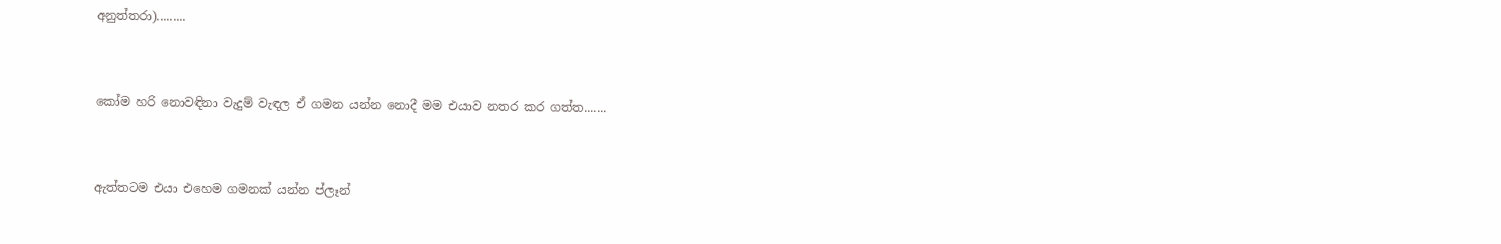අනුත්තරා).........


කෝම හරි නොවඳිනා වැදුම් වැඳල ඒ ගමන යන්න නොදී මම එයාව නතර කර ගත්ත.......


ඇත්තටම එයා එහෙම ගමනක් යන්න ප්ලෑන්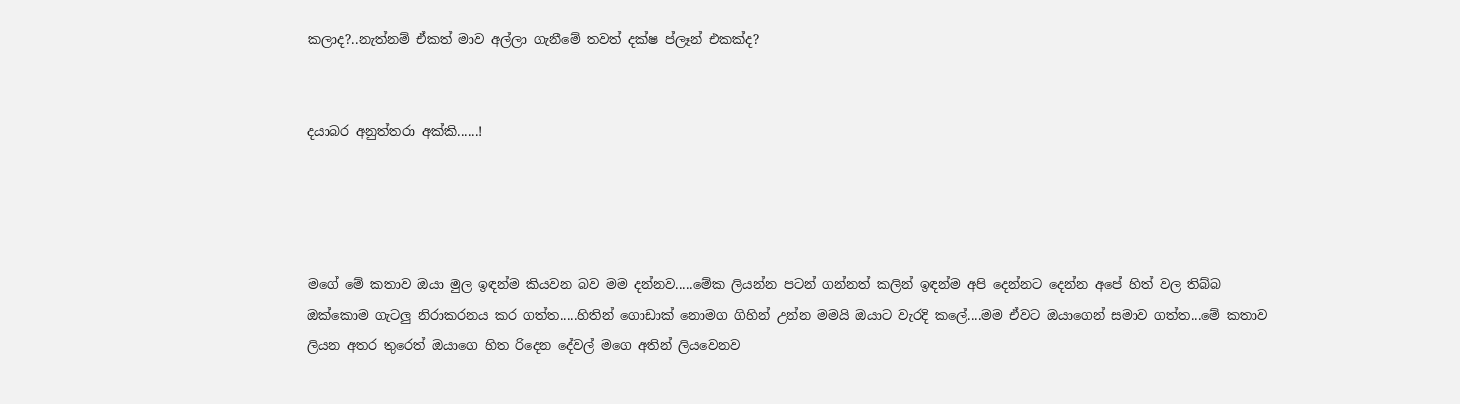කලාද?..නැත්නම් ඒකත් මාව අල්ලා ගැනීමේ තවත් දක්ෂ ප්ලෑන් එකක්ද?


දයාබර අනුත්තරා අක්කි......!




මගේ මේ කතාව ඔයා මුල ඉඳන්ම කියවන බව මම දන්නව.....මේක ලියන්න පටන් ගන්නත් කලින් ඉඳන්ම අපි දෙන්නට දෙන්න අපේ හිත් වල තිබ්බ ඔක්කොම ගැටලු නිරාකරනය කර ගත්ත.....හිතින් ගොඩාක් නොමග ගිහින් උන්න මමයි ඔයාට වැරදි කලේ....මම ඒවට ඔයාගෙන් සමාව ගත්ත...මේ කතාව ලියන අතර තුරෙත් ඔයාගෙ හිත රිදෙන දේවල් මගෙ අතින් ලියවෙනව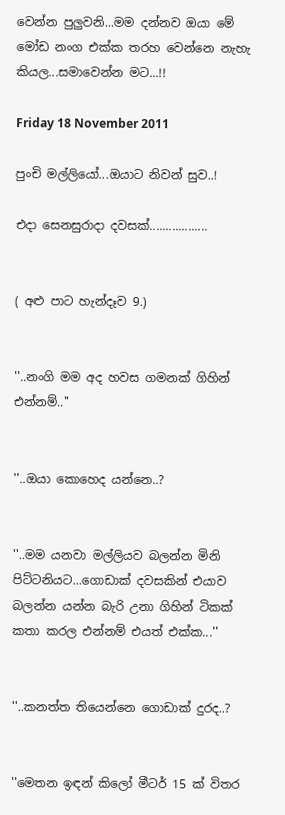වෙන්න පුලුවනි...මම දන්නව ඔයා මේ මෝඩ නංග එක්ක තරහ වෙන්නෙ නැහැ කියල...සමාවෙන්න මට...!!

Friday 18 November 2011

පුංචි මල්ලියෝ...ඔයාට නිවන් සුව..!

එදා සෙනසුරාදා දවසක්..................


( අළු පාට හැන්දෑව 9.)


''..නංගි මම අද හවස ගමනක් ගිහින් එන්නම්..''


''..ඔයා කොහෙද යන්නෙ..?


''..මම යනවා මල්ලියව බලන්න මිනි පිට්ටනියට...ගොඩාක් දවසකින් එයාව බලන්න යන්න බැරි උනා ගිහින් ටිකක් කතා කරල එන්නම් එයත් එක්ක...''


''..කනත්ත තියෙන්නෙ ගොඩාක් දුරද..?


''මෙතන ඉඳන් කිලෝ මීටර් 15 ක් විතර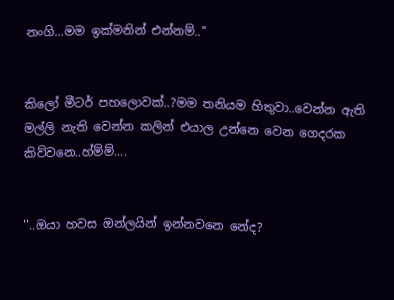නංගි...මම ඉක්මනින් එන්නම්..''


කිලෝ මීටර් පහලොවක්..?මම තනියම හිතුවා..වෙන්න ඇති මල්ලි නැති වෙන්න කලින් එයාල උන්නෙ වෙන ගෙදරක කිව්වනෙ..හ්ම්ම්....


''..ඔයා හවස ඔන්ලයින් ඉන්නවනෙ නේද?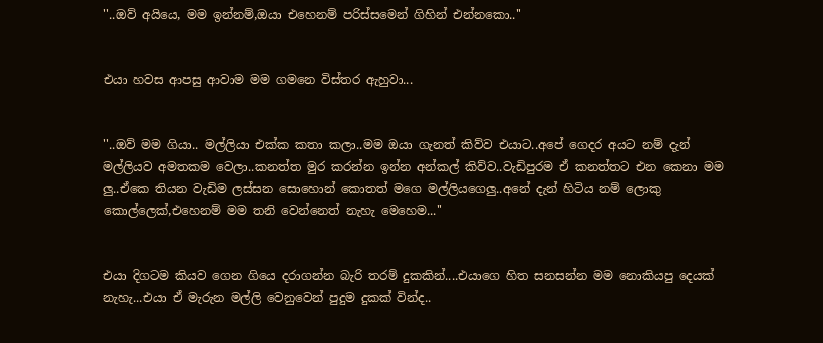''..ඔව් අයියෙ, මම ඉන්නම්,ඔයා එහෙනම් පරිස්සමෙන් ගිහින් එන්නකො..''


එයා හවස ආපසු ආවාම මම ගමනෙ විස්තර ඇහුවා...


''..ඔව් මම ගියා.. මල්ලියා එක්ක කතා කලා..මම ඔයා ගැනත් කිව්ව එයාට..අපේ ගෙදර අයට නම් දැන් මල්ලියව අමතකම වෙලා..කනත්ත මුර කරන්න ඉන්න අන්කල් කිව්ව..වැඩිපුරම ඒ කනත්තට එන කෙනා මම ලු..ඒකෙ තියන වැඩිම ලස්සන සොහොන් කොතත් මගෙ මල්ලියගෙලු..අනේ දැන් හිටිය නම් ලොකු කොල්ලෙක්,එහෙනම් මම තනි වෙන්නෙත් නැහැ මෙහෙම...''


එයා දිගටම කියව ගෙන ගියෙ දරාගන්න බැරි තරම් දුකකින්....එයාගෙ හිත සනසන්න මම නොකියපු දෙයක් නැහැ...එයා ඒ මැරුන මල්ලි වෙනුවෙන් පුදුම දුකක් වින්ද..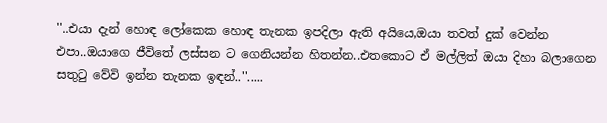''..එයා දැන් හොඳ ලෝකෙක හොඳ තැනක ඉපදිලා ඇති අයියෙ,ඔයා තවත් දුක් වෙන්න එපා..ඔයාගෙ ජීවිතේ ලස්සන ට ගෙනියන්න හිතන්න..එතකොට ඒ මල්ලිත් ඔයා දිහා බලාගෙන සතුටු වේවි ඉන්න තැනක ඉඳන්..''.....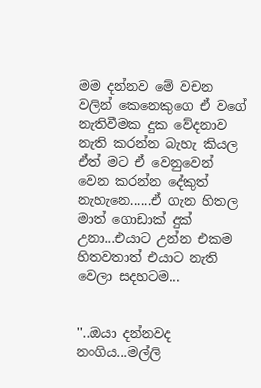මම දන්නව මේ වචන වලින් කෙනෙකුගෙ ඒ වගේ නැතිවීමක දුක වේදනාව නැති කරන්න බැහැ කියල ඒත් මට ඒ වෙනුවෙන් වෙන කරන්න දේකුත් නැහැනෙ......ඒ ගැන හිතල මාත් ගොඩාක් දුක් උනා...එයාට උන්න එකම හිතවතාත් එයාට නැති වෙලා සදහටම...


''..ඔයා දන්නවද නංගිය...මල්ලි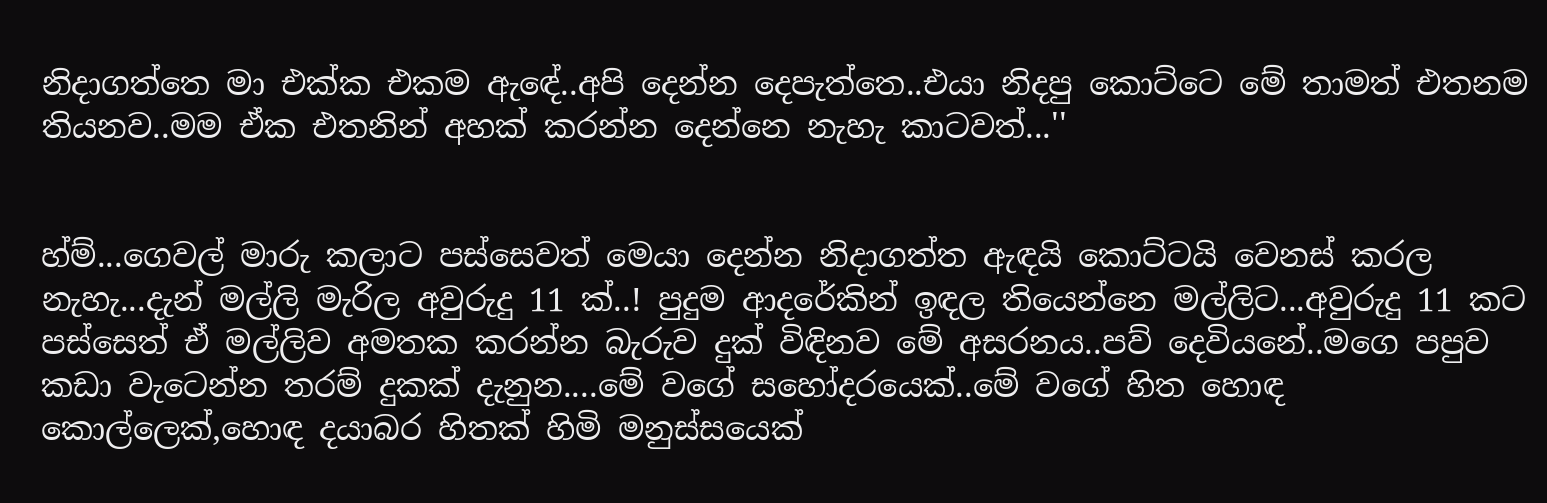නිදාගත්තෙ මා එක්ක එකම ඇඳේ..අපි දෙන්න දෙපැත්තෙ..එයා නිදපු කොට්ටෙ මේ තාමත් එතනම තියනව..මම ඒක එතනින් අහක් කරන්න දෙන්නෙ නැහැ කාටවත්...''


හ්ම්...ගෙවල් මාරු කලාට පස්සෙවත් මෙයා දෙන්න නිදාගත්ත ඇඳයි කොට්ටයි වෙනස් කරල නැහැ...දැන් මල්ලි මැරිල අවුරුදු 11 ක්..! පුදුම ආදරේකින් ඉඳල තියෙන්නෙ මල්ලිට...අවුරුදු 11 කට පස්සෙත් ඒ මල්ලිව අමතක කරන්න බැරුව දුක් විඳිනව මේ අසරනය..පව් දෙවියනේ..මගෙ පපුව කඩා වැටෙන්න තරම් දුකක් දැනුන....මේ වගේ සහෝදරයෙක්..මේ වගේ හිත හොඳ කොල්ලෙක්,හොඳ දයාබර හිතක් හිමි මනුස්සයෙක්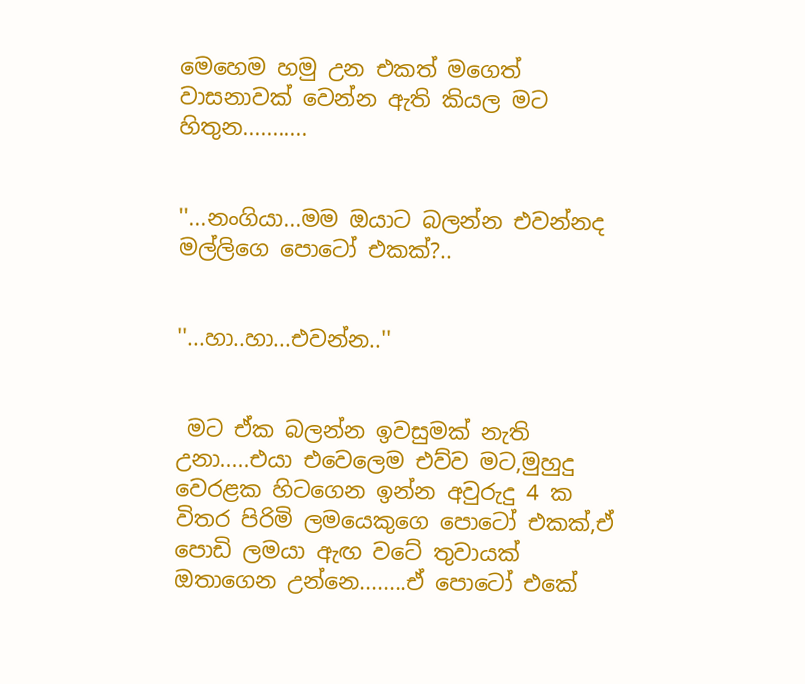මෙහෙම හමු උන එකත් මගෙත් වාසනාවක් වෙන්න ඇති කියල මට හිතුන...........


''...නංගියා...මම ඔයාට බලන්න එවන්නද මල්ලිගෙ පොටෝ එකක්?..


''...හා..හා...එවන්න..''


 මට ඒක බලන්න ඉවසුමක් නැති උනා.....එයා එවෙලෙම එව්ව මට,මුහුදු වෙරළක හිටගෙන ඉන්න අවුරුදු 4 ක විතර පිරිමි ලමයෙකුගෙ පොටෝ එකක්,ඒ පොඩි ලමයා ඇඟ වටේ තුවායක් ඔතාගෙන උන්නෙ........ඒ පොටෝ එකේ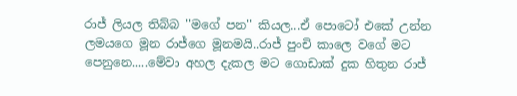රාජ් ලියල තිබ්බ ''මගේ පන'' කියල...ඒ පොටෝ එකේ උන්න ලමයගෙ මූන රාජ්ගෙ මූනමයි..රාජ් පුංචි කාලෙ වගේ මට පෙනුනෙ.....මේවා අහල දැකල මට ගොඩාක් දුක හිතුන රාජ්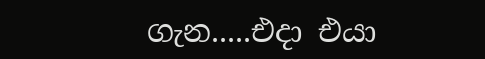ගැන.....එදා එයා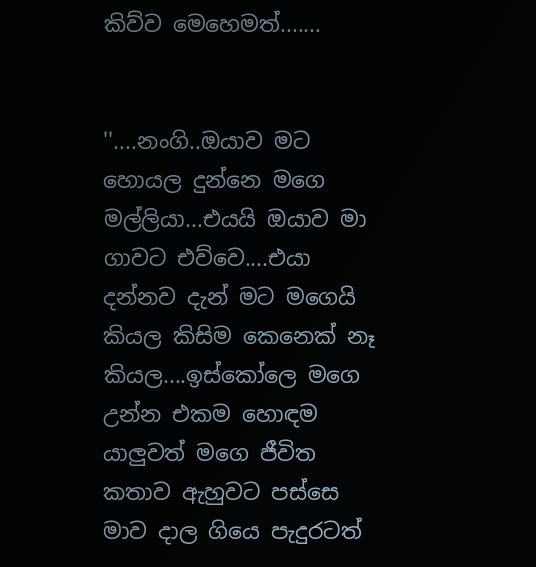කිව්ව මෙහෙමත්.......


''....නංගි..ඔයාව මට හොයල දුන්නෙ මගෙ මල්ලියා...එයයි ඔයාව මා ගාවට එව්වෙ....එයා දන්නව දැන් මට මගෙයි කියල කිසිම කෙනෙක් නෑ කියල....ඉස්කෝලෙ මගෙ උන්න එකම හොඳම යාලුවත් මගෙ ජීවිත කතාව ඇහුවට පස්සෙ මාව දාල ගියෙ පැදුරටත්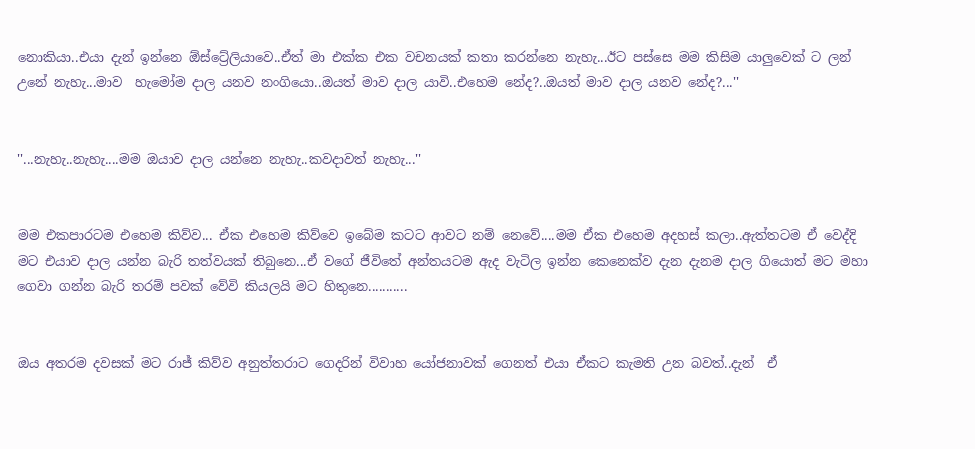නොකියා..එයා දැන් ඉන්නෙ ඕස්ට්‍රේලියාවෙ..ඒත් මා එක්ක එක වචනයක් කතා කරන්නෙ නැහැ...ඊට පස්සෙ මම කිසිම යාලුවෙක් ට ලන් උනේ නැහැ...මාව  හැමෝම දාල යනව නංගියො..ඔයත් මාව දාල යාවි..එහෙම නේද?..ඔයත් මාව දාල යනව නේද?...''


''...නැහැ..නැහැ....මම ඔයාව දාල යන්නෙ නැහැ..කවදාවත් නැහැ...''


මම එකපාරටම එහෙම කිව්ව... ඒක එහෙම කිව්වෙ ඉබේම කටට ආවට නම් නෙවේ....මම ඒක එහෙම අදහස් කලා..ඇත්තටම ඒ වෙද්දි මට එයාව දාල යන්න බැරි තත්වයක් තිබුනෙ...ඒ වගේ ජීවිතේ අන්තයටම ඇද වැටිල ඉන්න කෙනෙක්ව දැන දැනම දාල ගියොත් මට මහා ගෙවා ගන්න බැරි තරම් පවක් වේවි කියලයි මට හිතුනෙ...........


ඔය අතරම දවසක් මට රාජ් කිව්ව අනුත්තරාට ගෙදරින් විවාහ යෝජනාවක් ගෙනත් එයා ඒකට කැමති උන බවත්..දැන්  ඒ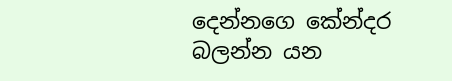දෙන්නගෙ කේන්දර බලන්න යන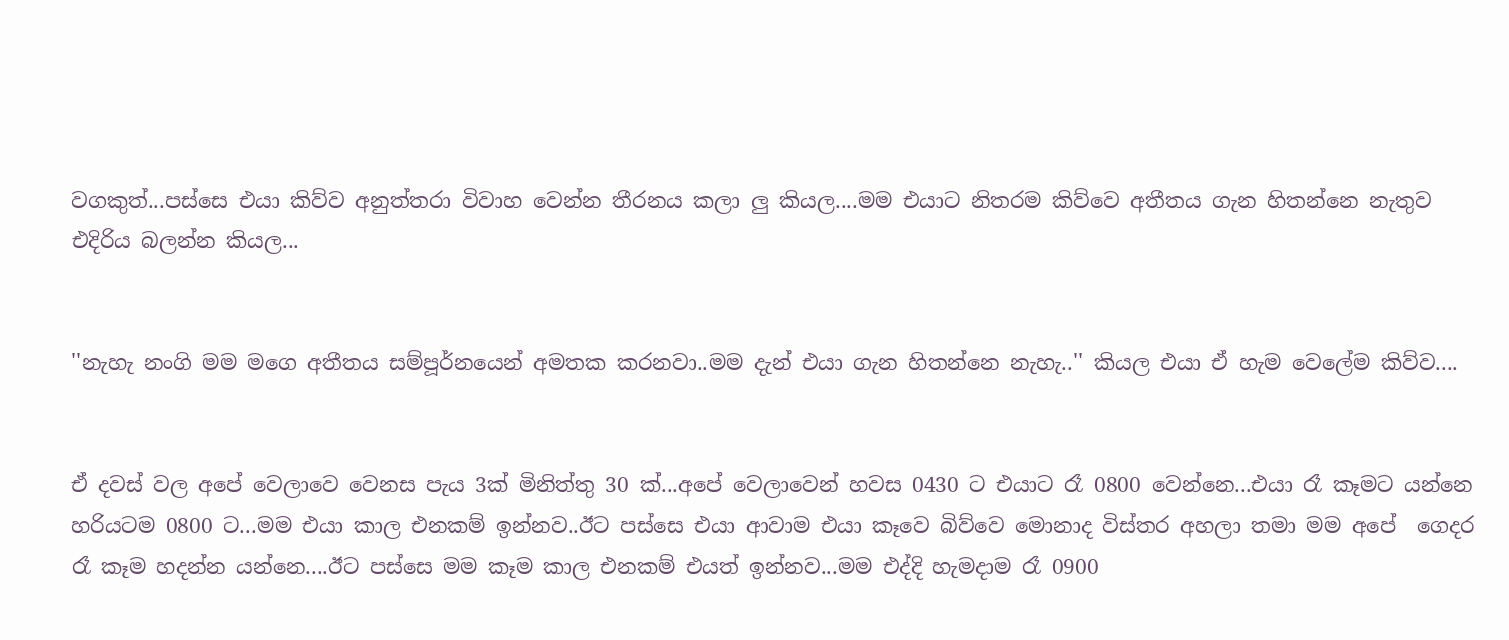වගකුත්...පස්සෙ එයා කිව්ව අනුත්තරා විවාහ වෙන්න තීරනය කලා ලු කියල....මම එයාට නිතරම කිව්වෙ අතීතය ගැන හිතන්නෙ නැතුව එදිරිය බලන්න කියල...


''නැහැ නංගි මම මගෙ අතීතය සම්පූර්නයෙන් අමතක කරනවා..මම දැන් එයා ගැන හිතන්නෙ නැහැ..'' කියල එයා ඒ හැම වෙලේම කිව්ව....


ඒ දවස් වල අපේ වෙලාවෙ වෙනස පැය 3ක් මිනිත්තු 30 ක්...අපේ වෙලාවෙන් හවස 0430 ට එයාට රෑ 0800 වෙන්නෙ...එයා රෑ කෑමට යන්නෙ හරියටම 0800 ට...මම එයා කාල එනකම් ඉන්නව..ඊට පස්සෙ එයා ආවාම එයා කෑවෙ බිව්වෙ මොනාද විස්තර අහලා තමා මම අපේ  ගෙදර රෑ කෑම හදන්න යන්නෙ....ඊට පස්සෙ මම කෑම කාල එනකම් එයත් ඉන්නව...මම එද්දි හැමදාම රෑ 0900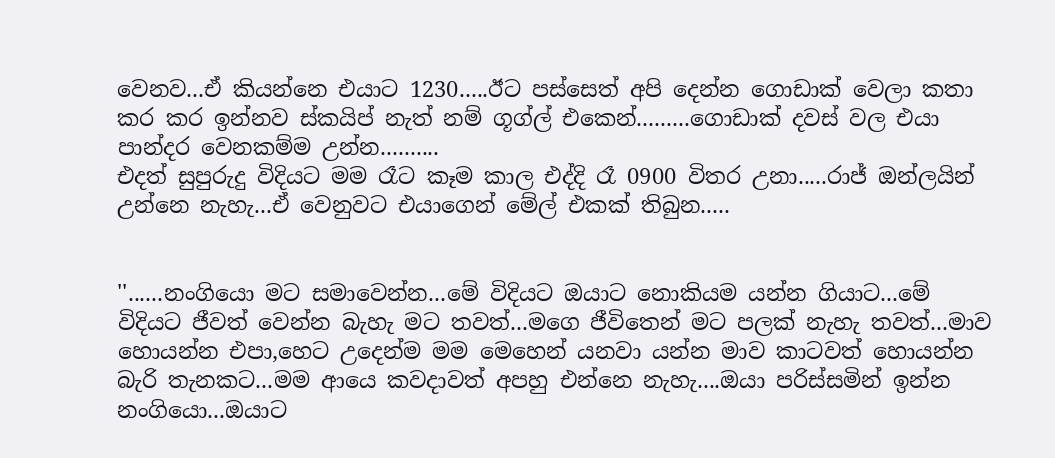වෙනව...ඒ කියන්නෙ එයාට 1230.....ඊට පස්සෙත් අපි දෙන්න ගොඩාක් වෙලා කතා කර කර ඉන්නව ස්කයිප් නැත් නම් ගූග්ල් එකෙන්.........ගොඩාක් දවස් වල එයා පාන්දර වෙනකම්ම උන්න..........
එදත් සුපුරුදු විදියට මම රෑට කෑම කාල එද්දි රෑ 0900 විතර උනා.....රාජ් ඔන්ලයින් උන්නෙ නැහැ...ඒ වෙනුවට එයාගෙන් මේල් එකක් තිබුන.....


''......නංගියො මට සමාවෙන්න...මේ විදියට ඔයාට නොකියම යන්න ගියාට...මේ විදියට ජීවත් වෙන්න බැහැ මට තවත්...මගෙ ජීවිතෙන් මට පලක් නැහැ තවත්...මාව හොයන්න එපා,හෙට උදෙන්ම මම මෙහෙන් යනවා යන්න මාව කාටවත් හොයන්න බැරි තැනකට...මම ආයෙ කවදාවත් අපහු එන්නෙ නැහැ....ඔයා පරිස්සමින් ඉන්න නංගියො...ඔයාට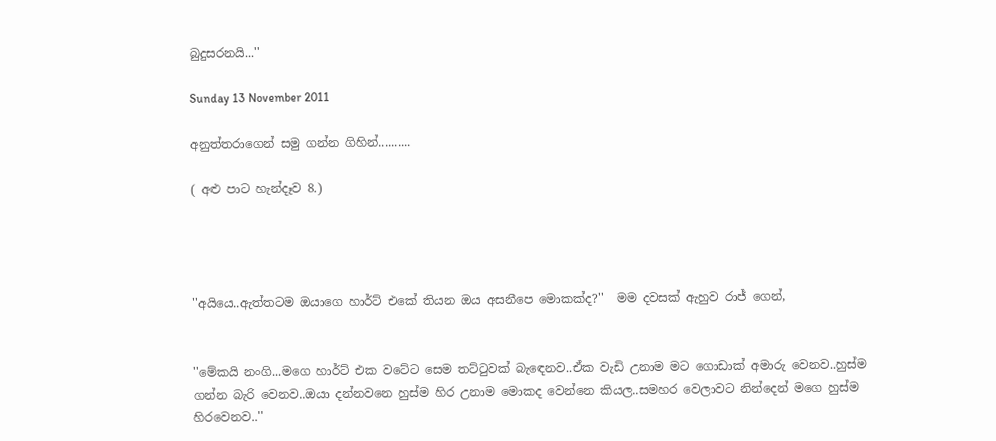බුදුසරනයි...''

Sunday 13 November 2011

අනුත්තරාගෙන් සමු ගන්න ගිහින්..........

( අළු පාට හැන්දෑව 8.)




''අයියෙ..ඇත්තටම ඔයාගෙ හාර්ට් එකේ තියන ඔය අසනීපෙ මොකක්ද?''  මම දවසක් ඇහුව රාජ් ගෙන්,


''මේකයි නංගි...මගෙ හාර්ට් එක වටේට සෙම තට්ටුවක් බැඳෙනව..ඒක වැඩි උනාම මට ගොඩාක් අමාරු වෙනව..හුස්ම ගන්න බැරි වෙනව..ඔයා දන්නවනෙ හුස්ම හිර උනාම මොකද වෙන්නෙ කියල..සමහර වෙලාවට නින්දෙන් මගෙ හුස්ම හිරවෙනව..''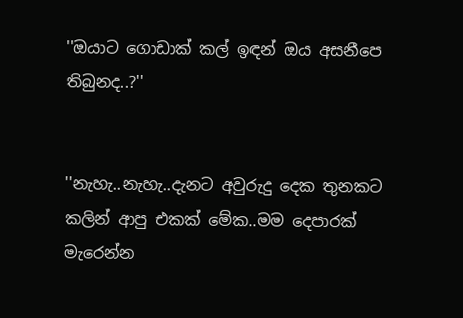''ඔයාට ගොඩාක් කල් ඉඳන් ඔය අසනීපෙ තිබුනද..?''


''නැහැ..නැහැ..දැනට අවුරුදු දෙක තුනකට කලින් ආපු එකක් මේක..මම දෙපාරක් මැරෙන්න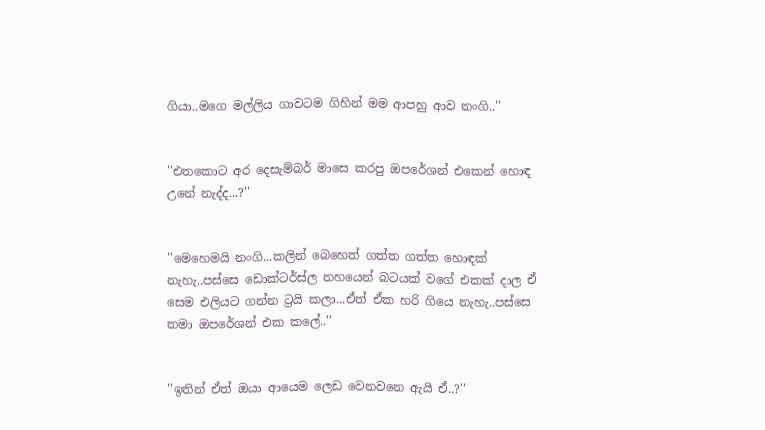ගියා..මගෙ මල්ලිය ගාවටම ගිහින් මම ආපහු ආව නංගි..''


''එතකොට අර දෙසැම්බර් මාසෙ කරපු ඔපරේශන් එකෙන් හොඳ උනේ නැද්ද...?''


''මෙහෙමයි නංගි...කලින් බෙහෙත් ගත්ත ගත්ත හොඳක් නැහැ..පස්සෙ ඩොක්ටර්ස්ල නහයෙන් බටයක් වගේ එකක් දාල ඒ සෙම එලියට ගන්න ට්‍රයි කලා...ඒත් ඒක හරි ගියෙ නැහැ..පස්සෙ තමා ඔපරේශන් එක කලේ..''


''ඉතින් ඒත් ඔයා ආයෙම ලෙඩ වෙනවනෙ ඇයි ඒ..?''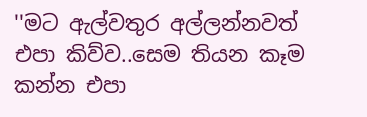''මට ඇල්වතුර අල්ලන්නවත් එපා කිව්ව..සෙම තියන කෑම කන්න එපා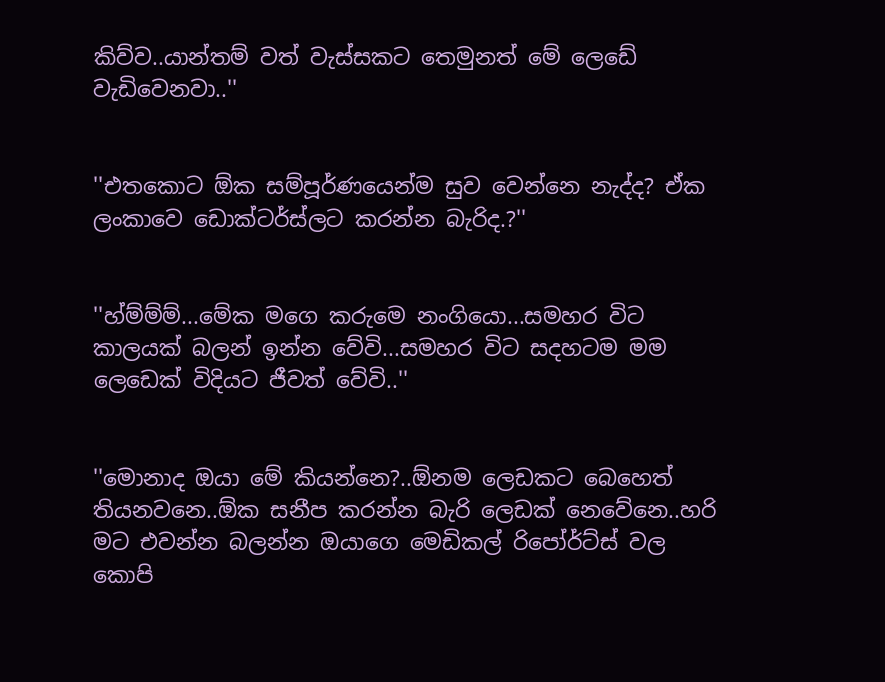කිව්ව..යාන්තම් වත් වැස්සකට තෙමුනත් මේ ලෙඩේ වැඩිවෙනවා..''


''එතකොට ඕක සම්පූර්ණයෙන්ම සුව වෙන්නෙ නැද්ද? ඒක ලංකාවෙ ඩොක්ටර්ස්ලට කරන්න බැරිද.?''


''හ්ම්ම්ම්...මේක මගෙ කරුමෙ නංගියො...සමහර විට කාලයක් බලන් ඉන්න වේවි...සමහර විට සදහටම මම ලෙඩෙක් විදියට ජීවත් වේවි..''


''මොනාද ඔයා මේ කියන්නෙ?..ඕනම ලෙඩකට බෙහෙත් තියනවනෙ..ඕක සනීප කරන්න බැරි ලෙඩක් නෙවේනෙ..හරි මට එවන්න බලන්න ඔයාගෙ මෙඩිකල් රිපෝර්ට්ස් වල කොපි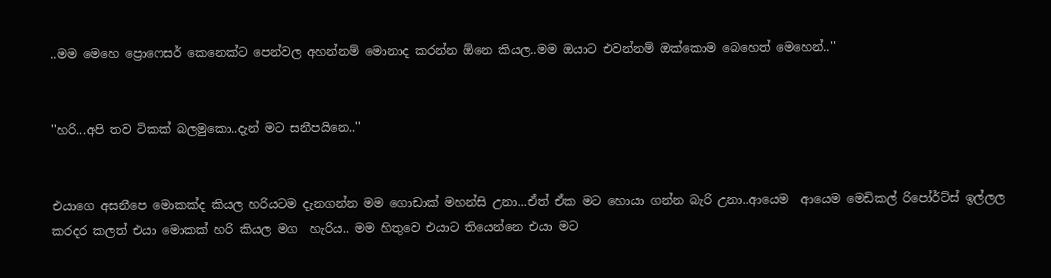..මම මෙහෙ ප්‍රොෆෙසර් කෙනෙක්ට පෙන්වල අහන්නම් මොනාද කරන්න ඕනෙ කියල..මම ඔයාට එවන්නම් ඔක්කොම බෙහෙත් මෙහෙන්..''


''හරි...අපි තව ටිකක් බලමුකො..දැන් මට සනීපයිනෙ..''


එයාගෙ අසනීපෙ මොකක්ද කියල හරියටම දැනගන්න මම ගොඩාක් මහන්සි උනා...ඒත් ඒක මට හොයා ගන්න බැරි උනා..ආයෙම  ආයෙම මෙඩිකල් රිපෝර්ට්ස් ඉල්ලල කරදර කලත් එයා මොකක් හරි කියල මග  හැරිය.. මම හිතුවෙ එයාට තියෙන්නෙ එයා මට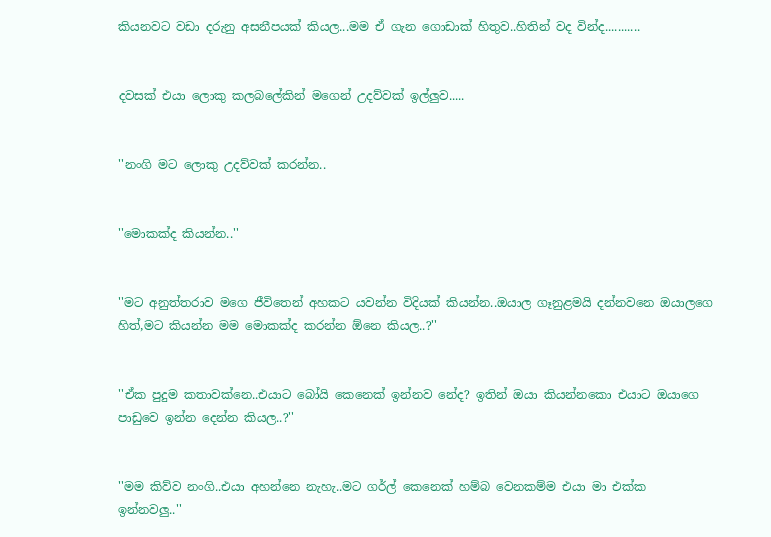කියනවට වඩා දරුනු අසනීපයක් කියල...මම ඒ ගැන ගොඩාක් හිතුව..හිතින් වද වින්ද...........


දවසක් එයා ලොකු කලබලේකින් මගෙන් උදව්වක් ඉල්ලුව.....


''නංගි මට ලොකු උදව්වක් කරන්න..


''මොකක්ද කියන්න..''


''මට අනුත්තරාව මගෙ ජීවිතෙන් අහකට යවන්න විදියක් කියන්න..ඔයාල ගෑනුළමයි දන්නවනෙ ඔයාලගෙ හිත්,මට කියන්න මම මොකක්ද කරන්න ඕනෙ කියල..?''


''ඒක පුදුම කතාවක්නෙ..එයාට බෝයි කෙනෙක් ඉන්නව නේද? ඉතින් ඔයා කියන්නකො එයාට ඔයාගෙ  පාඩුවෙ ඉන්න දෙන්න කියල..?''


''මම කිව්ව නංගි..එයා අහන්නෙ නැහැ..මට ගර්ල් කෙනෙක් හම්බ වෙනකම්ම එයා මා එක්ක ඉන්නවලු..''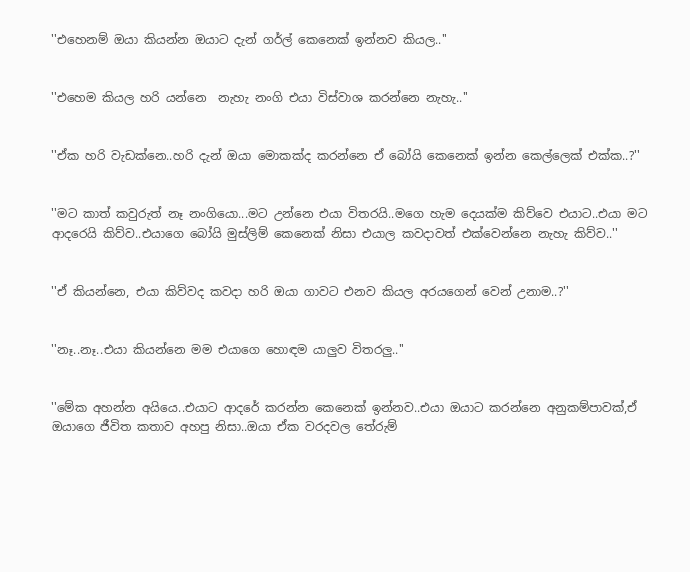''එහෙනම් ඔයා කියන්න ඔයාට දැන් ගර්ල් කෙනෙක් ඉන්නව කියල..''


''එහෙම කියල හරි යන්නෙ  නැහැ නංගි එයා විස්වාශ කරන්නෙ නැහැ..''


''ඒක හරි වැඩක්නෙ..හරි දැන් ඔයා මොකක්ද කරන්නෙ ඒ බෝයි කෙනෙක් ඉන්න කෙල්ලෙක් එක්ක..?''


''මට කාත් කවුරුත් නෑ නංගියො...මට උන්නෙ එයා විතරයි..මගෙ හැම දෙයක්ම කිව්වෙ එයාට..එයා මට ආදරෙයි කිව්ව..එයාගෙ බෝයි මුස්ලිම් කෙනෙක් නිසා එයාල කවදාවත් එක්වෙන්නෙ නැහැ කිව්ව..''


''ඒ කියන්නෙ, එයා කිව්වද කවදා හරි ඔයා ගාවට එනව කියල අරයගෙන් වෙන් උනාම..?''


''නෑ..නෑ..එයා කියන්නෙ මම එයාගෙ හොඳම යාලුව විතරලු..''


''මේක අහන්න අයියෙ..එයාට ආදරේ කරන්න කෙනෙක් ඉන්නව..එයා ඔයාට කරන්නෙ අනුකම්පාවක්,ඒ ඔයාගෙ ජීවිත කතාව අහපු නිසා..ඔයා ඒක වරදවල තේරුම්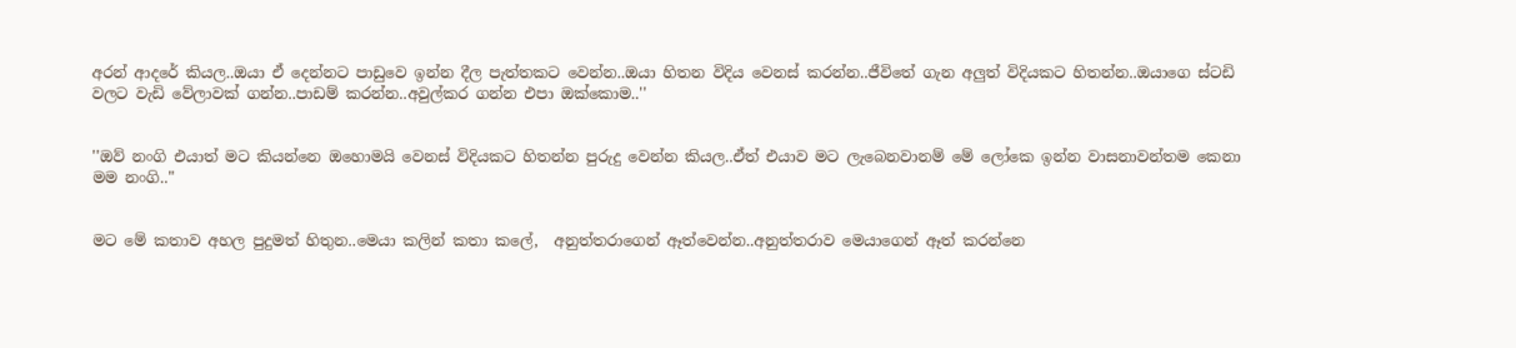අරන් ආදරේ කියල..ඔයා ඒ දෙන්නට පාඩුවෙ ඉන්න දීල පැත්තකට වෙන්න..ඔයා හිතන විදිය වෙනස් කරන්න..ජීවිතේ ගැන අලුත් විදියකට හිතන්න..ඔයාගෙ ස්ටඩි වලට වැඩි වේලාවක් ගන්න..පාඩම් කරන්න..අවුල්කර ගන්න එපා ඔක්කොම..''


''ඔව් නංගි එයාත් මට කියන්නෙ ඔහොමයි වෙනස් විදියකට හිතන්න පුරුදු වෙන්න කියල..ඒත් එයාව මට ලැබෙනවානම් මේ ලෝකෙ ඉන්න වාසනාවන්තම කෙනා මම නංගි..''


මට මේ කතාව අහල පුදුමත් හිතුන..මෙයා කලින් කතා කලේ,  අනුත්තරාගෙන් ඈත්වෙන්න..අනුත්තරාව මෙයාගෙන් ඈත් කරන්නෙ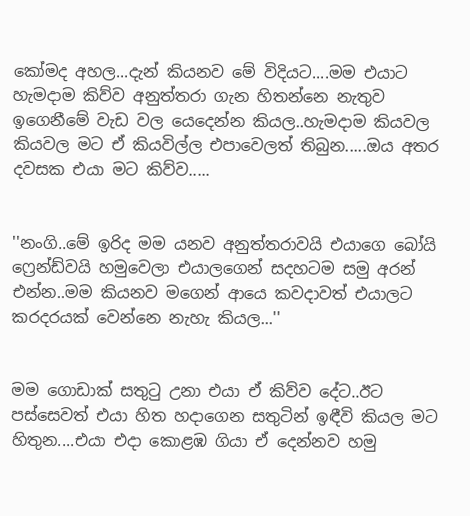කෝමද අහල...දැන් කියනව මේ විදියට....මම එයාට හැමදාම කිව්ව අනුත්තරා ගැන හිතන්නෙ නැතුව ඉගෙනීමේ වැඩ වල යෙදෙන්න කියල..හැමදාම කියවල කියවල මට ඒ කියවිල්ල එපාවෙලත් තිබුන.....ඔය අතර දවසක එයා මට කිව්ව.....


''නංගි..මේ ඉරිද මම යනව අනුත්තරාවයි එයාගෙ බෝයි ෆ්‍රෙන්ඩ්වයි හමුවෙලා එයාලගෙන් සදහටම සමු අරන් එන්න..මම කියනව මගෙන් ආයෙ කවදාවත් එයාලට කරදරයක් වෙන්නෙ නැහැ කියල...''


මම ගොඩාක් සතුටු උනා එයා ඒ කිව්ව දේට..ඊට පස්සෙවත් එයා හිත හදාගෙන සතුටින් ඉඳීවි කියල මට හිතුන....එයා එදා කොළඹ ගියා ඒ දෙන්නව හමු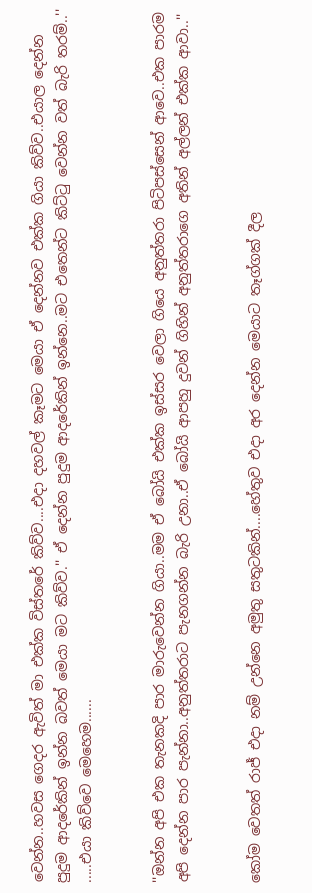වෙන්න..හවස ගෙදර ඇවිත් මා එක්ක විස්තරේ කිව්ව....එදා දහවල් කෑමට මෙයා ඒ දෙන්නව එක්ක ගියා කිව්ව..එයාල දෙන්න පුදුම ආදරේකින් ඉන්න බවත් මෙයා මට කිව්ව.'' ඒ දෙන්න පුදුම ආදරේකින් ඉන්නෙ..මට එතෙන්ට කිට්ටු වෙන්න වත් බැරි තරම්..'' .....එයා කිව්වෙ මෙහෙම......


''ඔන්න අපි එක තැනකදි පාර මාරුවෙන්න ගියා..මම ඒ බෝයි එක්ක ඉස්සර වෙලා ගියෙ අනුත්තරා පිටිපස්සෙන් ආවෙ..එක පාරම අපි දෙන්න පාර පැන්නා..අනුත්තරාට පැනගන්න බැරි උනා..ඒ බෝයි ආපහු දුවන් ගිහින් අනුත්තරාගෙ අතින් අල්ලන් එක්ක ආවා..''


කෝම වෙතත් රාජ් එදා නම් උන්නෙ අමුතු සතුටකින්....හේතුව එදා අර දෙන්න මෙයාට තෑග්ගක් දීල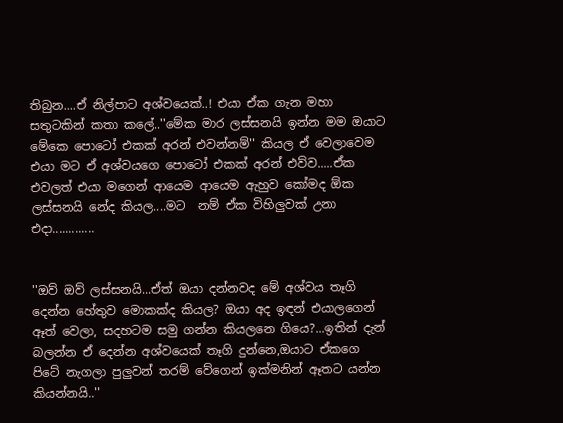තිබුන....ඒ නිල්පාට අශ්වයෙක්..! එයා ඒක ගැන මහා සතුටකින් කතා කලේ..''මේක මාර ලස්සනයි ඉන්න මම ඔයාට මේකෙ පොටෝ එකක් අරන් එවන්නම්'' කියල ඒ වෙලාවෙම එයා මට ඒ අශ්වයගෙ පොටෝ එකක් අරන් එව්ව.....ඒක එවලත් එයා මගෙන් ආයෙම ආයෙම ඇහුව කෝමද ඕක ලස්සනයි නේද කියල....මට  නම් ඒක විහිලුවක් උනා එදා.............


''ඔව් ඔව් ලස්සනයි...ඒත් ඔයා දන්නවද මේ අශ්වය තෑගි දෙන්න හේතුව මොකක්ද කියල? ඔයා අද ඉඳන් එයාලගෙන් ඈත් වෙලා, සදහටම සමු ගන්න කියලනෙ ගියෙ?...ඉතින් දැන් බලන්න ඒ දෙන්න අශ්වයෙක් තෑගි දුන්නෙ,ඔයාට ඒකගෙ පිටේ නැගලා පුලුවන් තරම් වේගෙන් ඉක්මනින් ඈතට යන්න කියන්නයි..''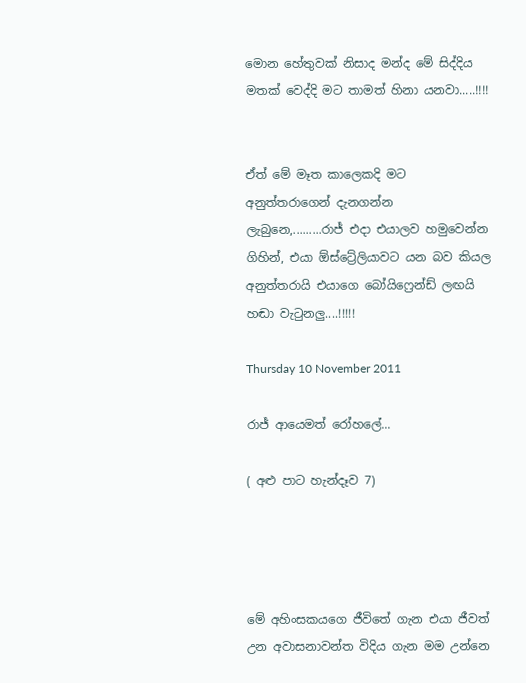මොන හේතුවක් නිසාද මන්ද මේ සිද්දිය මතක් වෙද්දි මට තාමත් හිනා යනවා.....!!!!


ඒත් මේ මෑත කාලෙකදි මට අනුත්තරාගෙන් දැනගන්න ලැබුනෙ,.........රාජ් එදා එයාලව හමුවෙන්න ගිහින්, එයා ඕස්ට්‍රේලියාවට යන බව කියල අනුත්තරායි එයාගෙ බෝයිෆ්‍රෙන්ඩ් ලඟයි හඬා වැටුනලු....!!!!!

Thursday 10 November 2011

රාජ් ආයෙමත් රෝහලේ...

( අළු පාට හැන්දෑව 7)




මේ අහිංසකයගෙ ජීවිතේ ගැන එයා ජීවත් උන අවාසනාවන්ත විදිය ගැන මම උන්නෙ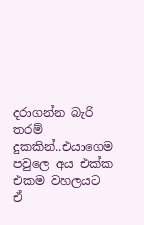දරාගන්න බැරි තරම් දුකකින්..එයාගෙම පවුලෙ අය එක්ක එකම වහලයට ඒ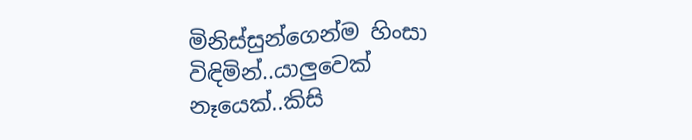මිනිස්සුන්ගෙන්ම හිංසා විඳිමින්..යාලුවෙක් නෑයෙක්..කිසි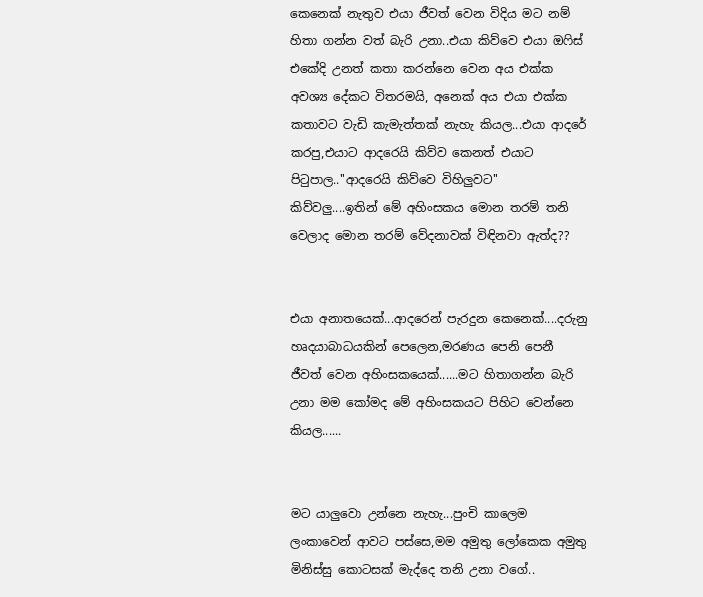කෙනෙක් නැතුව එයා ජීවත් වෙන විදිය මට නම් හිතා ගන්න වත් බැරි උනා..එයා කිව්වෙ එයා ඔෆිස් එකේදි උනත් කතා කරන්නෙ වෙන අය එක්ක අවශ්‍ය දේකට විතරමයි, අනෙක් අය එයා එක්ක කතාවට වැඩි කැමැත්තක් නැහැ කියල...එයා ආදරේ කරපු,එයාට ආදරෙයි කිව්ව කෙනත් එයාට පිටුපාල..''ආදරෙයි කිව්වෙ විහිලුවට'' කිව්වලු....ඉතින් මේ අහිංසකය මොන තරම් තනි වෙලාද මොන තරම් වේදනාවක් විඳිනවා ඇත්ද??


එයා අනාතයෙක්...ආදරෙන් පැරදුන කෙනෙක්....දරුනු හෘදයාබාධයකින් පෙලෙන,මරණය පෙනි පෙනී ජීවත් වෙන අහිංසකයෙක්......මට හිතාගන්න බැරි උනා මම කෝමද මේ අහිංසකයට පිහිට වෙන්නෙ කියල......


මට යාලුවො උන්නෙ නැහැ...පුංචි කාලෙම ලංකාවෙන් ආවට පස්සෙ,මම අමුතු ලෝකෙක අමුතු මිනිස්සු කොටසක් මැද්දෙ තනි උනා වගේ..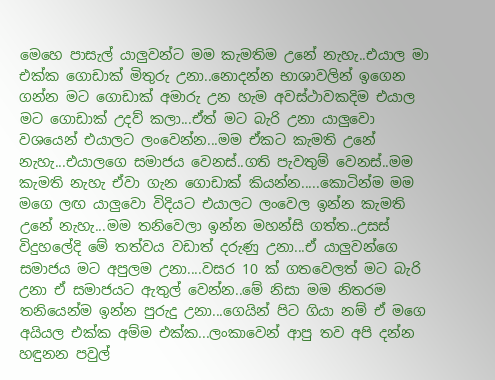මෙහෙ පාසැල් යාලුවන්ට මම කැමතිම උනේ නැහැ..එයාල මා එක්ක ගොඩාක් මිතුරු උනා..නොදන්න භාශාවලින් ඉගෙන ගන්න මට ගොඩාක් අමාරු උන හැම අවස්ථාවකදිම එයාල මට ගොඩාක් උදව් කලා...ඒත් මට බැරි උනා යාලුවො වශයෙන් එයාලට ලංවෙන්න...මම ඒකට කැමති උනේ නැහැ...එයාලගෙ සමාජය වෙනස්..ගති පැවතුම් වෙනස්..මම කැමති නැහැ ඒවා ගැන ගොඩාක් කියන්න.....කොටින්ම මම මගෙ ලඟ යාලුවො විදියට එයාලට ලංවෙල ඉන්න කැමති උනේ නැහැ...මම තනිවෙලා ඉන්න මහන්සි ගත්ත..උසස් විදුහලේදි මේ තත්වය වඩාත් දරුණු උනා...ඒ යාලුවන්ගෙ සමාජය මට අපුලම උනා....වසර 10 ක් ගතවෙලත් මට බැරි උනා ඒ සමාජයට ඇතුල් වෙන්න..මේ නිසා මම නිතරම තනියෙන්ම ඉන්න පුරුදු උනා...ගෙයින් පිට ගියා නම් ඒ මගෙ අයියල එක්ක අම්ම එක්ක...ලංකාවෙන් ආපු තව අපි දන්න හඳුනන පවුල්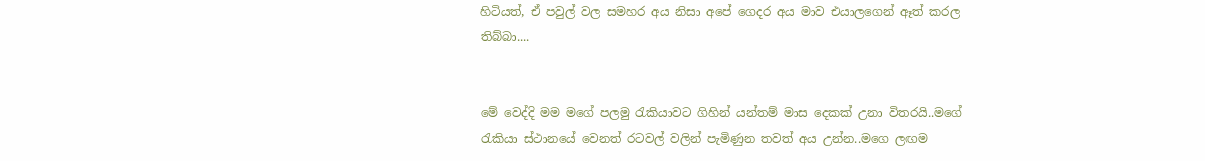හිටියත්, ඒ පවුල් වල සමහර අය නිසා අපේ ගෙදර අය මාව එයාලගෙන් ඈත් කරල තිබ්බා....


මේ වෙද්දි මම මගේ පලමු රැකියාවට ගිහින් යන්තම් මාස දෙකක් උනා විතරයි..මගේ රැකියා ස්ථානයේ වෙනත් රටවල් වලින් පැමිණුන තවත් අය උන්න..මගෙ ලඟම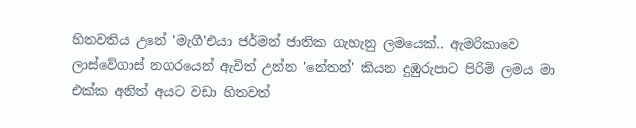හිතවතිය උනේ 'මැගී'එයා ජර්මන් ජාතික ගැහැනු ලමයෙක්.. ඇමරිකාවෙ ලාස්වේගාස් නගරයෙන් ඇවිත් උන්න 'නේතන්' කියන දුඹුරුපාට පිරිමි ලමය මා එක්ක අනිත් අයට වඩා හිතවත්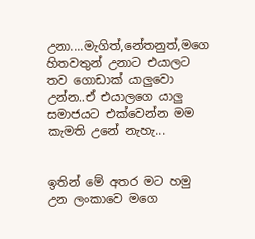උනා....මැගිත්,නේතනුත්,මගෙ හිතවතුන් උනාට එයාලට තව ගොඩාක් යාලුවො උන්න..ඒ එයාලගෙ යාලු සමාජයට එක්වෙන්න මම කැමති උනේ නැහැ...


ඉතින් මේ අතර මට හමු උන ලංකාවෙ මගෙ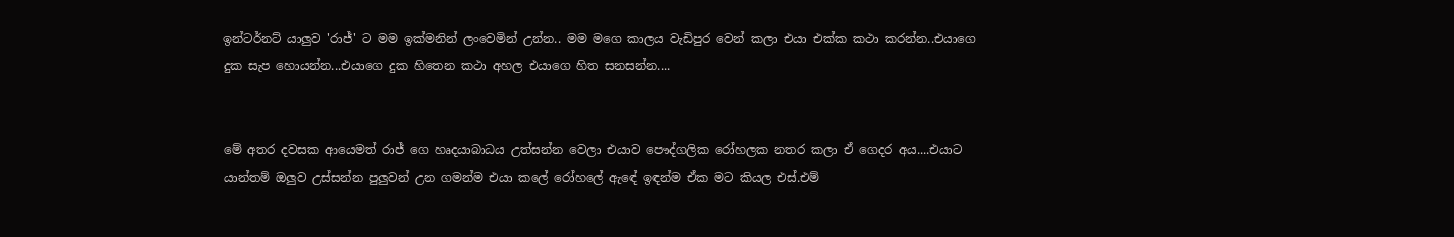ඉන්ටර්නට් යාලුව 'රාජ්' ට මම ඉක්මනින් ලංවෙමින් උන්න.. මම මගෙ කාලය වැඩිපුර වෙන් කලා එයා එක්ක කථා කරන්න..එයාගෙ දුක සැප හොයන්න...එයාගෙ දුක හිතෙන කථා අහල එයාගෙ හිත සනසන්න....


මේ අතර දවසක ආයෙමත් රාජ් ගෙ හෘදයාබාධය උත්සන්න වෙලා එයාව පෞද්ගලික රෝහලක නතර කලා ඒ ගෙදර අය....එයාට යාන්තම් ඔලුව උස්සන්න පුලුවන් උන ගමන්ම එයා කලේ රෝහලේ ඇඳේ ඉඳන්ම ඒක මට කියල එස්.එම්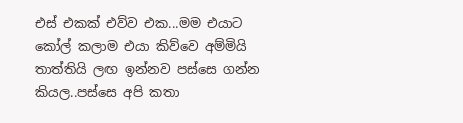එස් එකක් එව්ව එක...මම එයාට කෝල් කලාම එයා කිව්වෙ අම්මියි තාත්තියි ලඟ ඉන්නව පස්සෙ ගන්න කියල..පස්සෙ අපි කතා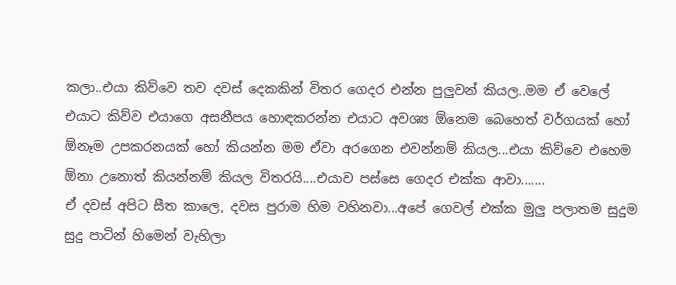කලා..එයා කිව්වෙ තව දවස් දෙකකින් විතර ගෙදර එන්න පුලුවන් කියල..මම ඒ වෙලේ එයාට කිව්ව එයාගෙ අසනීපය හොඳකරන්න එයාට අවශ්‍ය ඕනෙම බෙහෙත් වර්ගයක් හෝ ඕනෑම උපකරනයක් හෝ කියන්න මම ඒවා අරගෙන එවන්නම් කියල...එයා කිව්වෙ එහෙම ඕනා උනොත් කියන්නම් කියල විතරයි....එයාව පස්සෙ ගෙදර එක්ක ආවා.......
ඒ දවස් අපිට සීත කාලෙ, දවස පුරාම හිම වහිනවා...අපේ ගෙවල් එක්ක මුලු පලාතම සුදුම සුදු පාටින් හිමෙන් වැහිලා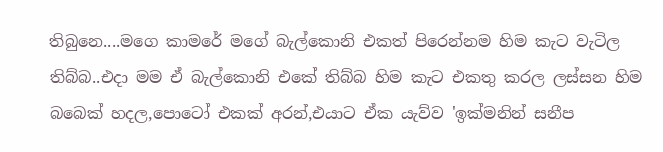තිබුනෙ....මගෙ කාමරේ මගේ බැල්කොනි එකත් පිරෙන්නම හිම කැට වැටිල තිබ්බ..එදා මම ඒ බැල්කොනි එකේ තිබ්බ හිම කැට එකතු කරල ලස්සන හිම බබෙක් හදල,පොටෝ එකක් අරන්,එයාට ඒක යැව්ව 'ඉක්මනින් සනීප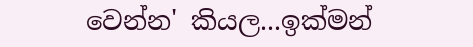වෙන්න' කියල...ඉක්මන්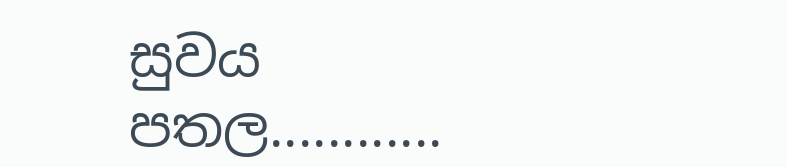සුවය පතල............